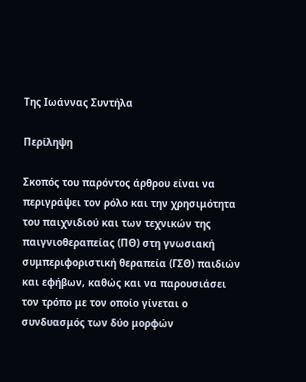Της Ιωάννας Συντήλα

Περίληψη

Σκοπός του παρόντος άρθρου είναι να περιγράψει τον ρόλο και την χρησιμότητα του παιχνιδιού και των τεχνικών της παιγνιοθεραπείας (ΠΘ) στη γνωσιακή συμπεριφοριστική θεραπεία (ΓΣΘ) παιδιών και εφήβων, καθώς και να παρουσιάσει τον τρόπο με τον οποίο γίνεται ο συνδυασμός των δύο μορφών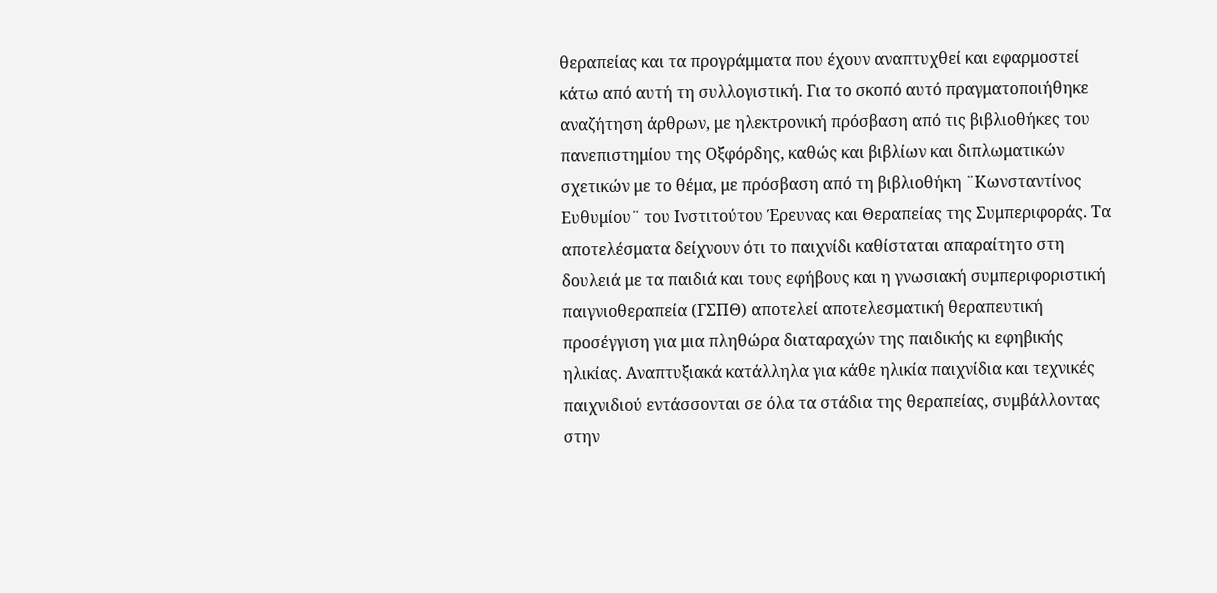θεραπείας και τα προγράμματα που έχουν αναπτυχθεί και εφαρμοστεί κάτω από αυτή τη συλλογιστική. Για το σκοπό αυτό πραγματοποιήθηκε αναζήτηση άρθρων, με ηλεκτρονική πρόσβαση από τις βιβλιοθήκες του πανεπιστημίου της Οξφόρδης, καθώς και βιβλίων και διπλωματικών σχετικών με το θέμα, με πρόσβαση από τη βιβλιοθήκη ¨Κωνσταντίνος Ευθυμίου¨ του Ινστιτούτου Έρευνας και Θεραπείας της Συμπεριφοράς. Τα αποτελέσματα δείχνουν ότι το παιχνίδι καθίσταται απαραίτητο στη δουλειά με τα παιδιά και τους εφήβους και η γνωσιακή συμπεριφοριστική παιγνιοθεραπεία (ΓΣΠΘ) αποτελεί αποτελεσματική θεραπευτική προσέγγιση για μια πληθώρα διαταραχών της παιδικής κι εφηβικής ηλικίας. Αναπτυξιακά κατάλληλα για κάθε ηλικία παιχνίδια και τεχνικές παιχνιδιού εντάσσονται σε όλα τα στάδια της θεραπείας, συμβάλλοντας στην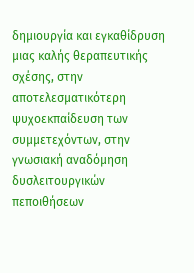δημιουργία και εγκαθίδρυση μιας καλής θεραπευτικής σχέσης, στην αποτελεσματικότερη ψυχοεκπαίδευση των συμμετεχόντων, στην γνωσιακή αναδόμηση δυσλειτουργικών πεποιθήσεων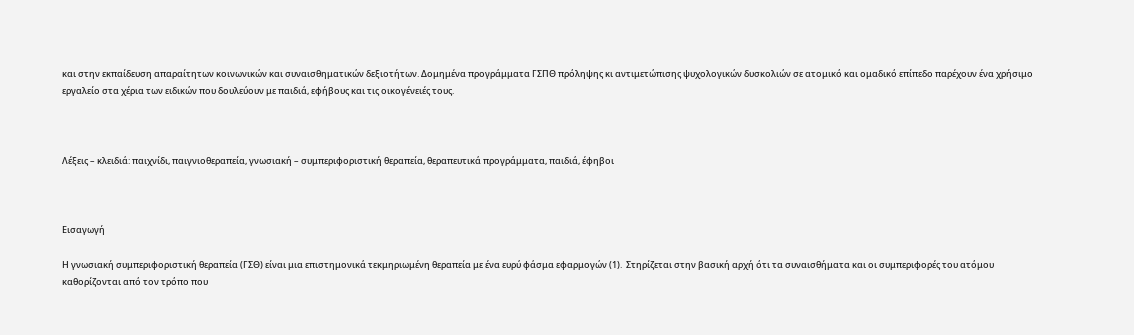και στην εκπαίδευση απαραίτητων κοινωνικών και συναισθηματικών δεξιοτήτων. Δομημένα προγράμματα ΓΣΠΘ πρόληψης κι αντιμετώπισης ψυχολογικών δυσκολιών σε ατομικό και ομαδικό επίπεδο παρέχουν ένα χρήσιμο εργαλείο στα χέρια των ειδικών που δουλεύουν με παιδιά, εφήβους και τις οικογένειές τους.



Λέξεις – κλειδιά: παιχνίδι, παιγνιοθεραπεία, γνωσιακή – συμπεριφοριστική θεραπεία, θεραπευτικά προγράμματα, παιδιά, έφηβοι



Εισαγωγή

Η γνωσιακή συμπεριφοριστική θεραπεία (ΓΣΘ) είναι μια επιστημονικά τεκμηριωμένη θεραπεία με ένα ευρύ φάσμα εφαρμογών (1).  Στηρίζεται στην βασική αρχή ότι τα συναισθήματα και οι συμπεριφορές του ατόμου καθορίζονται από τον τρόπο που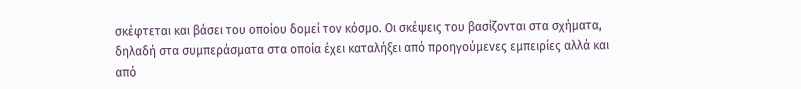σκέφτεται και βάσει του οποίου δομεί τον κόσμο. Οι σκέψεις του βασίζονται στα σχήματα, δηλαδή στα συμπεράσματα στα οποία έχει καταλήξει από προηγούμενες εμπειρίες αλλά και από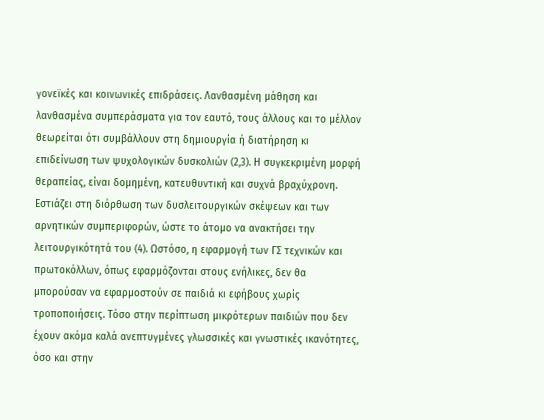γονεϊκές και κοινωνικές επιδράσεις. Λανθασμένη μάθηση και λανθασμένα συμπεράσματα για τον εαυτό, τους άλλους και το μέλλον θεωρείται ότι συμβάλλουν στη δημιουργία ή διατήρηση κι επιδείνωση των ψυχολογικών δυσκολιών (2,3). Η συγκεκριμένη μορφή θεραπείας, είναι δομημένη, κατευθυντική και συχνά βραχύχρονη. Εστιάζει στη διόρθωση των δυσλειτουργικών σκέψεων και των αρνητικών συμπεριφορών, ώστε το άτομο να ανακτήσει την λειτουργικότητά του (4). Ωστόσο, η εφαρμογή των ΓΣ τεχνικών και πρωτοκόλλων, όπως εφαρμόζονται στους ενήλικες, δεν θα μπορούσαν να εφαρμοστούν σε παιδιά κι εφήβους χωρίς τροποποιήσεις. Τόσο στην περίπτωση μικρότερων παιδιών που δεν έχουν ακόμα καλά ανεπτυγμένες γλωσσικές και γνωστικές ικανότητες, όσο και στην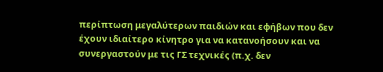περίπτωση μεγαλύτερων παιδιών και εφήβων που δεν έχουν ιδιαίτερο κίνητρο για να κατανοήσουν και να συνεργαστούν με τις ΓΣ τεχνικές (π.χ. δεν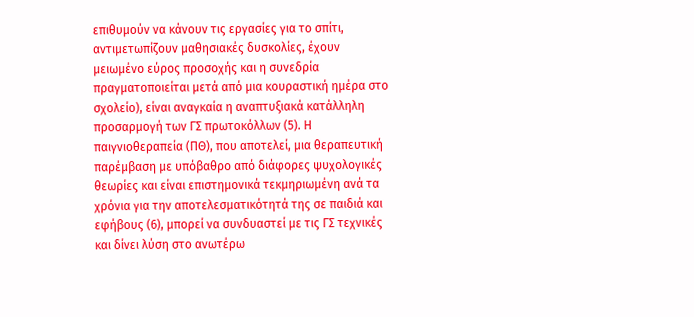επιθυμούν να κάνουν τις εργασίες για το σπίτι, αντιμετωπίζουν μαθησιακές δυσκολίες, έχουν μειωμένο εύρος προσοχής και η συνεδρία πραγματοποιείται μετά από μια κουραστική ημέρα στο σχολείο), είναι αναγκαία η αναπτυξιακά κατάλληλη προσαρμογή των ΓΣ πρωτοκόλλων (5). Η παιγνιοθεραπεία (ΠΘ), που αποτελεί, μια θεραπευτική παρέμβαση με υπόβαθρο από διάφορες ψυχολογικές θεωρίες και είναι επιστημονικά τεκμηριωμένη ανά τα χρόνια για την αποτελεσματικότητά της σε παιδιά και εφήβους (6), μπορεί να συνδυαστεί με τις ΓΣ τεχνικές και δίνει λύση στο ανωτέρω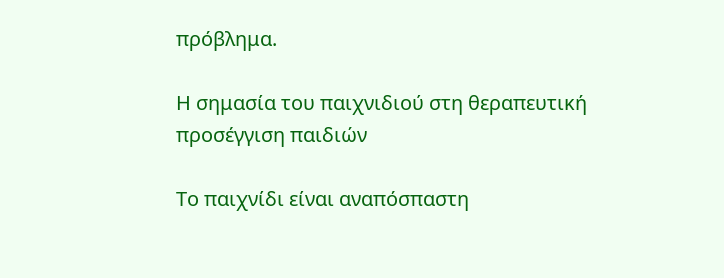πρόβλημα.

Η σημασία του παιχνιδιού στη θεραπευτική  προσέγγιση παιδιών

Το παιχνίδι είναι αναπόσπαστη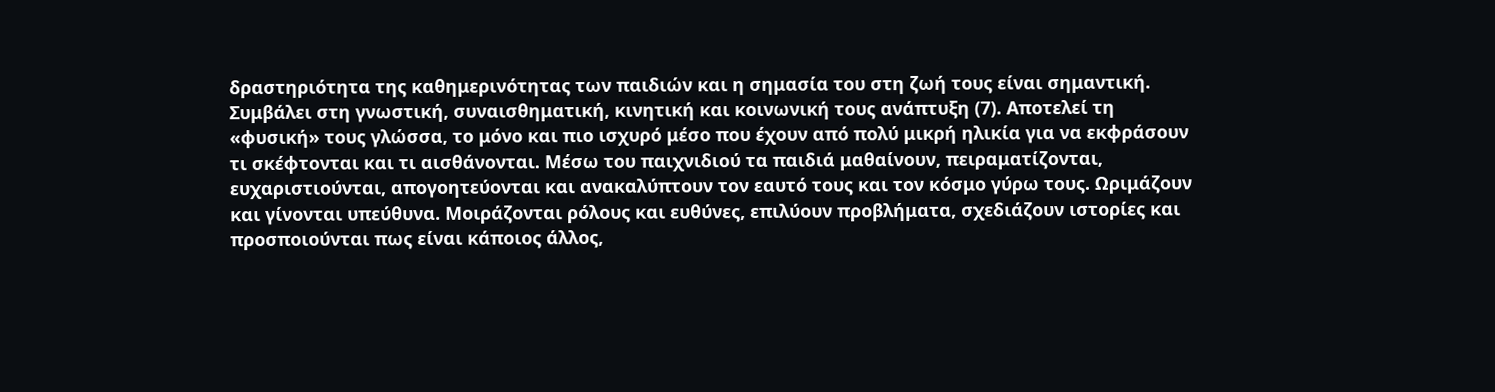δραστηριότητα της καθημερινότητας των παιδιών και η σημασία του στη ζωή τους είναι σημαντική. Συμβάλει στη γνωστική, συναισθηματική, κινητική και κοινωνική τους ανάπτυξη (7). Αποτελεί τη «φυσική» τους γλώσσα, το μόνο και πιο ισχυρό μέσο που έχουν από πολύ μικρή ηλικία για να εκφράσουν τι σκέφτονται και τι αισθάνονται. Μέσω του παιχνιδιού τα παιδιά μαθαίνουν, πειραματίζονται, ευχαριστιούνται, απογοητεύονται και ανακαλύπτουν τον εαυτό τους και τον κόσμο γύρω τους. Ωριμάζουν και γίνονται υπεύθυνα. Μοιράζονται ρόλους και ευθύνες, επιλύουν προβλήματα, σχεδιάζουν ιστορίες και προσποιούνται πως είναι κάποιος άλλος,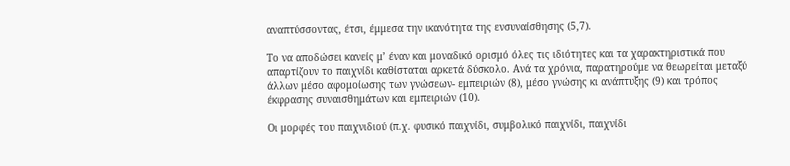αναπτύσσοντας, έτσι, έμμεσα την ικανότητα της ενσυναίσθησης (5,7).

Το να αποδώσει κανείς μ’ έναν και μοναδικό ορισμό όλες τις ιδιότητες και τα χαρακτηριστικά που απαρτίζουν το παιχνίδι καθίσταται αρκετά δύσκολο. Ανά τα χρόνια, παρατηρούμε να θεωρείται μεταξύ άλλων μέσο αφομοίωσης των γνώσεων- εμπειριών (8), μέσο γνώσης κι ανάπτυξης (9) και τρόπος έκφρασης συναισθημάτων και εμπειριών (10).

Οι μορφές του παιχνιδιού (π.χ. φυσικό παιχνίδι, συμβολικό παιχνίδι, παιχνίδι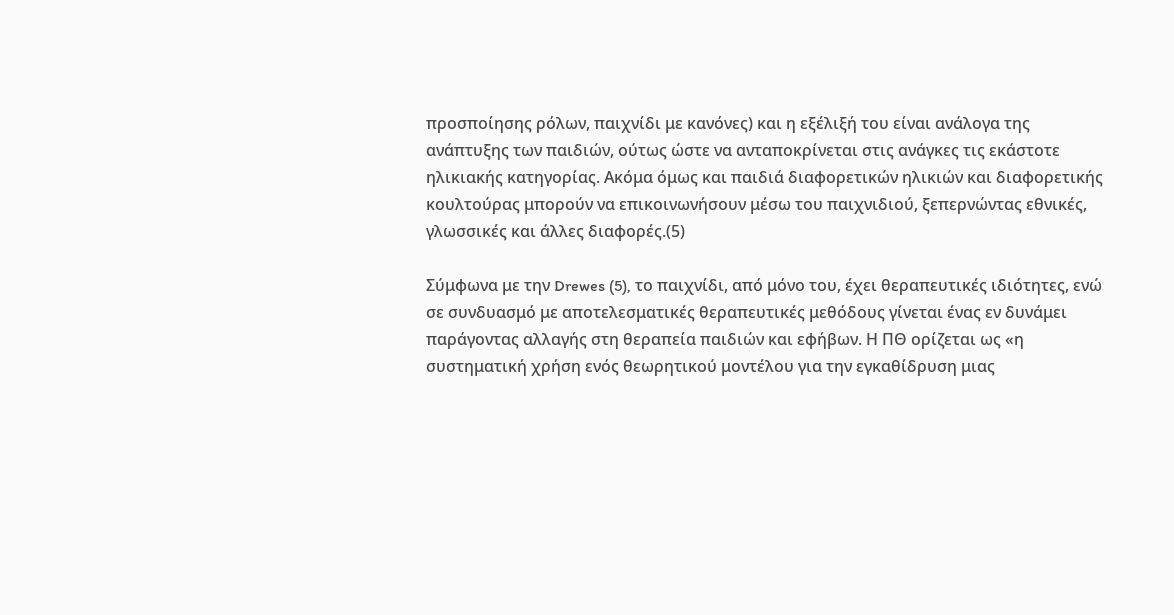προσποίησης ρόλων, παιχνίδι με κανόνες) και η εξέλιξή του είναι ανάλογα της ανάπτυξης των παιδιών, ούτως ώστε να ανταποκρίνεται στις ανάγκες τις εκάστοτε ηλικιακής κατηγορίας. Ακόμα όμως και παιδιά διαφορετικών ηλικιών και διαφορετικής κουλτούρας μπορούν να επικοινωνήσουν μέσω του παιχνιδιού, ξεπερνώντας εθνικές, γλωσσικές και άλλες διαφορές.(5)

Σύμφωνα με την Drewes (5), το παιχνίδι, από μόνο του, έχει θεραπευτικές ιδιότητες, ενώ σε συνδυασμό με αποτελεσματικές θεραπευτικές μεθόδους γίνεται ένας εν δυνάμει παράγοντας αλλαγής στη θεραπεία παιδιών και εφήβων. Η ΠΘ ορίζεται ως «η συστηματική χρήση ενός θεωρητικού μοντέλου για την εγκαθίδρυση μιας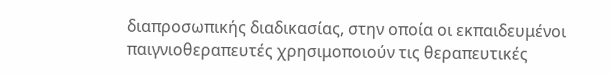διαπροσωπικής διαδικασίας, στην οποία οι εκπαιδευμένοι παιγνιοθεραπευτές χρησιμοποιούν τις θεραπευτικές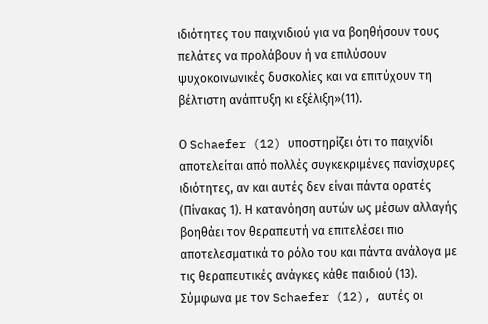ιδιότητες του παιχνιδιού για να βοηθήσουν τους πελάτες να προλάβουν ή να επιλύσουν ψυχοκοινωνικές δυσκολίες και να επιτύχουν τη βέλτιστη ανάπτυξη κι εξέλιξη»(11).

Ο Schaefer (12) υποστηρίζει ότι το παιχνίδι αποτελείται από πολλές συγκεκριμένες πανίσχυρες ιδιότητες, αν και αυτές δεν είναι πάντα ορατές (Πίνακας 1). Η κατανόηση αυτών ως μέσων αλλαγής βοηθάει τον θεραπευτή να επιτελέσει πιο αποτελεσματικά το ρόλο του και πάντα ανάλογα με τις θεραπευτικές ανάγκες κάθε παιδιού (13). Σύμφωνα με τον Schaefer (12), αυτές οι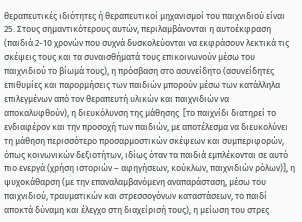θεραπευτικές ιδιότητες ή θεραπευτικοί μηχανισμοί του παιχνιδιού είναι 25. Στους σημαντικότερους αυτών, περιλαμβάνονται η αυτοέκφραση (παιδιά 2-10 χρονών που συχνά δυσκολεύονται να εκφράσουν λεκτικά τις σκέψεις τους και τα συναισθήματά τους επικοινωνούν μέσω του παιχνιδιού το βίωμά τους), η πρόσβαση στο ασυνείδητο (ασυνείδητες επιθυμίες και παρορμήσεις των παιδιών μπορούν μέσω των κατάλληλα επιλεγμένων από τον θεραπευτή υλικών και παιχνιδιών να αποκαλυφθούν), η διευκόλυνση της μάθησης  [το παιχνίδι διατηρεί το ενδιαφέρον και την προσοχή των παιδιών, με αποτέλεσμα να διευκολύνει τη μάθηση περισσότερο προσαρμοστικών σκέψεων και συμπεριφορών, όπως κοινωνικών δεξιοτήτων, ιδίως όταν τα παιδιά εμπλέκονται σε αυτό πιο ενεργά (χρήση ιστοριών – αφηγήσεων, κούκλων, παιχνιδιών ρόλων)], η ψυχοκάθαρση (με την επαναλαμβανόμενη αναπαράσταση, μέσω του παιχνιδιού, τραυματικών και στρεσσογόνων καταστάσεων, το παιδί αποκτά δύναμη και έλεγχο στη διαχείρισή τους), η μείωση του στρες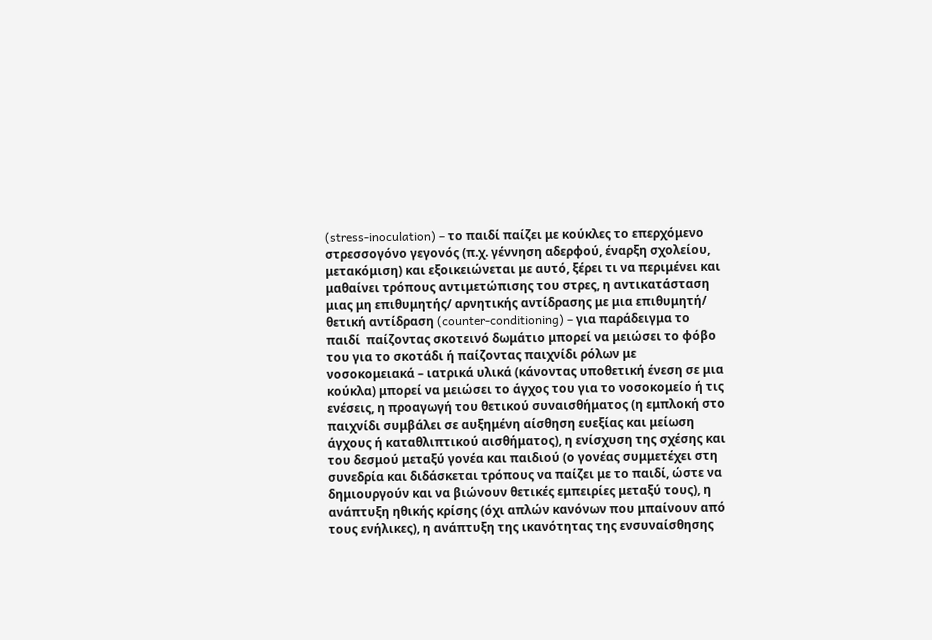(stress-inoculation) – το παιδί παίζει με κούκλες το επερχόμενο στρεσσογόνο γεγονός (π.χ. γέννηση αδερφού, έναρξη σχολείου, μετακόμιση) και εξοικειώνεται με αυτό, ξέρει τι να περιμένει και μαθαίνει τρόπους αντιμετώπισης του στρες, η αντικατάσταση μιας μη επιθυμητής/ αρνητικής αντίδρασης με μια επιθυμητή/ θετική αντίδραση (counter-conditioning) – για παράδειγμα το παιδί  παίζοντας σκοτεινό δωμάτιο μπορεί να μειώσει το φόβο του για το σκοτάδι ή παίζοντας παιχνίδι ρόλων με νοσοκομειακά – ιατρικά υλικά (κάνοντας υποθετική ένεση σε μια κούκλα) μπορεί να μειώσει το άγχος του για το νοσοκομείο ή τις ενέσεις, η προαγωγή του θετικού συναισθήματος (η εμπλοκή στο παιχνίδι συμβάλει σε αυξημένη αίσθηση ευεξίας και μείωση άγχους ή καταθλιπτικού αισθήματος), η ενίσχυση της σχέσης και του δεσμού μεταξύ γονέα και παιδιού (ο γονέας συμμετέχει στη συνεδρία και διδάσκεται τρόπους να παίζει με το παιδί, ώστε να δημιουργούν και να βιώνουν θετικές εμπειρίες μεταξύ τους), η ανάπτυξη ηθικής κρίσης (όχι απλών κανόνων που μπαίνουν από τους ενήλικες), η ανάπτυξη της ικανότητας της ενσυναίσθησης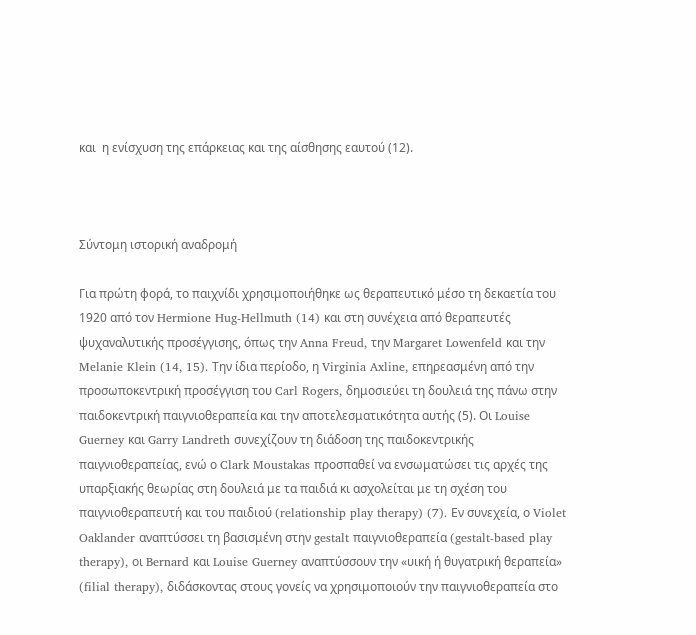και  η ενίσχυση της επάρκειας και της αίσθησης εαυτού (12).



Σύντομη ιστορική αναδρομή

Για πρώτη φορά, το παιχνίδι χρησιμοποιήθηκε ως θεραπευτικό μέσο τη δεκαετία του 1920 από τον Hermione Hug-Hellmuth (14) και στη συνέχεια από θεραπευτές ψυχαναλυτικής προσέγγισης, όπως την Anna Freud, την Margaret Lowenfeld και την Melanie Klein (14, 15). Την ίδια περίοδο, η Virginia Axline, επηρεασμένη από την προσωποκεντρική προσέγγιση του Carl Rogers, δημοσιεύει τη δουλειά της πάνω στην παιδοκεντρική παιγνιοθεραπεία και την αποτελεσματικότητα αυτής (5). Οι Louise Guerney και Garry Landreth συνεχίζουν τη διάδοση της παιδοκεντρικής παιγνιοθεραπείας, ενώ ο Clark Moustakas προσπαθεί να ενσωματώσει τις αρχές της υπαρξιακής θεωρίας στη δουλειά με τα παιδιά κι ασχολείται με τη σχέση του παιγνιοθεραπευτή και του παιδιού (relationship play therapy) (7). Εν συνεχεία, ο Violet Oaklander αναπτύσσει τη βασισμένη στην gestalt παιγνιοθεραπεία (gestalt-based play therapy), οι Bernard και Louise Guerney αναπτύσσουν την «υική ή θυγατρική θεραπεία» (filial therapy), διδάσκοντας στους γονείς να χρησιμοποιούν την παιγνιοθεραπεία στο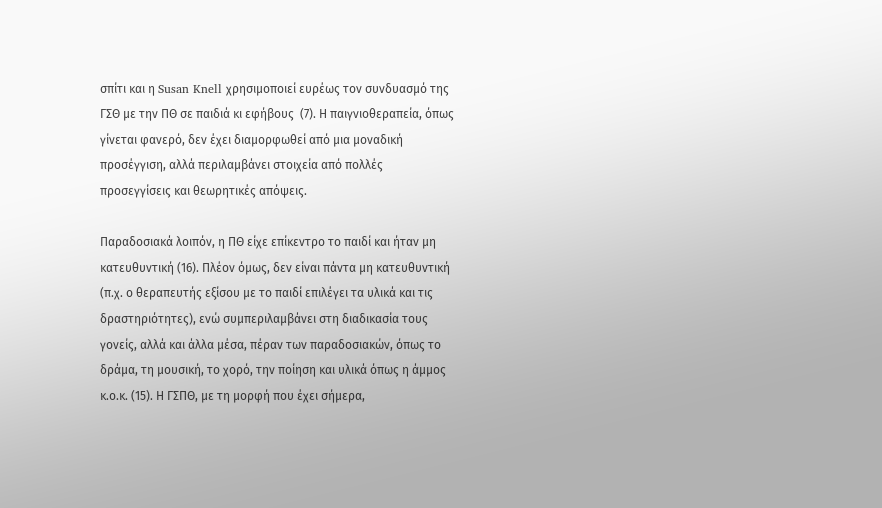σπίτι και η Susan Knell χρησιμοποιεί ευρέως τον συνδυασμό της ΓΣΘ με την ΠΘ σε παιδιά κι εφήβους  (7). Η παιγνιοθεραπεία, όπως γίνεται φανερό, δεν έχει διαμορφωθεί από μια μοναδική προσέγγιση, αλλά περιλαμβάνει στοιχεία από πολλές προσεγγίσεις και θεωρητικές απόψεις.

Παραδοσιακά λοιπόν, η ΠΘ είχε επίκεντρο το παιδί και ήταν μη κατευθυντική (16). Πλέον όμως, δεν είναι πάντα μη κατευθυντική (π.χ. ο θεραπευτής εξίσου με το παιδί επιλέγει τα υλικά και τις δραστηριότητες), ενώ συμπεριλαμβάνει στη διαδικασία τους γονείς, αλλά και άλλα μέσα, πέραν των παραδοσιακών, όπως το δράμα, τη μουσική, το χορό, την ποίηση και υλικά όπως η άμμος κ.ο.κ. (15). Η ΓΣΠΘ, με τη μορφή που έχει σήμερα,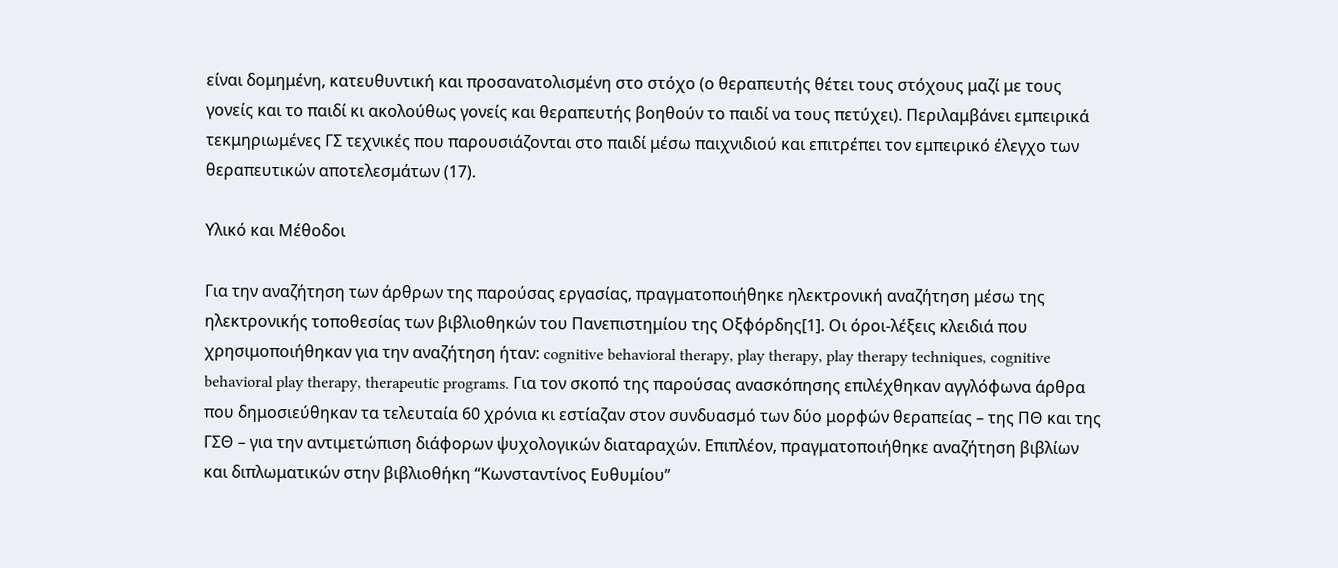είναι δομημένη, κατευθυντική και προσανατολισμένη στο στόχο (ο θεραπευτής θέτει τους στόχους μαζί με τους γονείς και το παιδί κι ακολούθως γονείς και θεραπευτής βοηθούν το παιδί να τους πετύχει). Περιλαμβάνει εμπειρικά τεκμηριωμένες ΓΣ τεχνικές που παρουσιάζονται στο παιδί μέσω παιχνιδιού και επιτρέπει τον εμπειρικό έλεγχο των θεραπευτικών αποτελεσμάτων (17).

Υλικό και Μέθοδοι

Για την αναζήτηση των άρθρων της παρούσας εργασίας, πραγματοποιήθηκε ηλεκτρονική αναζήτηση μέσω της ηλεκτρονικής τοποθεσίας των βιβλιοθηκών του Πανεπιστημίου της Οξφόρδης[1]. Οι όροι-λέξεις κλειδιά που χρησιμοποιήθηκαν για την αναζήτηση ήταν: cognitive behavioral therapy, play therapy, play therapy techniques, cognitive behavioral play therapy, therapeutic programs. Για τον σκοπό της παρούσας ανασκόπησης επιλέχθηκαν αγγλόφωνα άρθρα που δημοσιεύθηκαν τα τελευταία 60 χρόνια κι εστίαζαν στον συνδυασμό των δύο μορφών θεραπείας – της ΠΘ και της ΓΣΘ – για την αντιμετώπιση διάφορων ψυχολογικών διαταραχών. Επιπλέον, πραγματοποιήθηκε αναζήτηση βιβλίων και διπλωματικών στην βιβλιοθήκη “Κωνσταντίνος Ευθυμίου”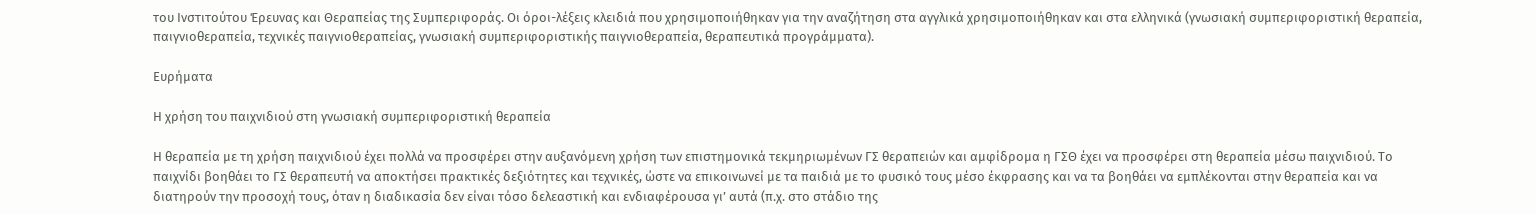του Ινστιτούτου Έρευνας και Θεραπείας της Συμπεριφοράς. Οι όροι-λέξεις κλειδιά που χρησιμοποιήθηκαν για την αναζήτηση στα αγγλικά χρησιμοποιήθηκαν και στα ελληνικά (γνωσιακή συμπεριφοριστική θεραπεία, παιγνιοθεραπεία, τεχνικές παιγνιοθεραπείας, γνωσιακή συμπεριφοριστικής παιγνιοθεραπεία, θεραπευτικά προγράμματα).

Ευρήματα

Η χρήση του παιχνιδιού στη γνωσιακή συμπεριφοριστική θεραπεία

Η θεραπεία με τη χρήση παιχνιδιού έχει πολλά να προσφέρει στην αυξανόμενη χρήση των επιστημονικά τεκμηριωμένων ΓΣ θεραπειών και αμφίδρομα η ΓΣΘ έχει να προσφέρει στη θεραπεία μέσω παιχνιδιού. Το παιχνίδι βοηθάει το ΓΣ θεραπευτή να αποκτήσει πρακτικές δεξιότητες και τεχνικές, ώστε να επικοινωνεί με τα παιδιά με το φυσικό τους μέσο έκφρασης και να τα βοηθάει να εμπλέκονται στην θεραπεία και να διατηρούν την προσοχή τους, όταν η διαδικασία δεν είναι τόσο δελεαστική και ενδιαφέρουσα γι’ αυτά (π.χ. στο στάδιο της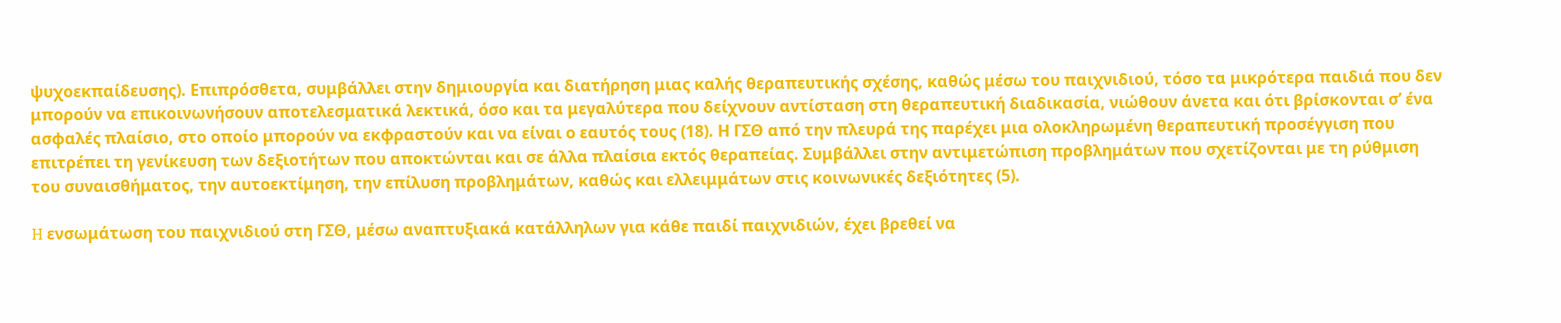ψυχοεκπαίδευσης). Επιπρόσθετα, συμβάλλει στην δημιουργία και διατήρηση μιας καλής θεραπευτικής σχέσης, καθώς μέσω του παιχνιδιού, τόσο τα μικρότερα παιδιά που δεν μπορούν να επικοινωνήσουν αποτελεσματικά λεκτικά, όσο και τα μεγαλύτερα που δείχνουν αντίσταση στη θεραπευτική διαδικασία, νιώθουν άνετα και ότι βρίσκονται σ’ ένα ασφαλές πλαίσιο, στο οποίο μπορούν να εκφραστούν και να είναι ο εαυτός τους (18). Η ΓΣΘ από την πλευρά της παρέχει μια ολοκληρωμένη θεραπευτική προσέγγιση που επιτρέπει τη γενίκευση των δεξιοτήτων που αποκτώνται και σε άλλα πλαίσια εκτός θεραπείας. Συμβάλλει στην αντιμετώπιση προβλημάτων που σχετίζονται με τη ρύθμιση του συναισθήματος, την αυτοεκτίμηση, την επίλυση προβλημάτων, καθώς και ελλειμμάτων στις κοινωνικές δεξιότητες (5).

H ενσωμάτωση του παιχνιδιού στη ΓΣΘ, μέσω αναπτυξιακά κατάλληλων για κάθε παιδί παιχνιδιών, έχει βρεθεί να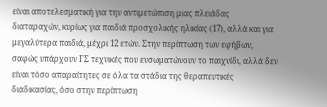είναι αποτελεσματική για την αντιμετώπιση μιας πλειάδας διαταραχών, κυρίως για παιδιά προσχολικής ηλικίας (17), αλλά και για μεγαλύτερα παιδιά, μέχρι 12 ετών. Στην περίπτωση των εφήβων, σαφώς υπάρχουν ΓΣ τεχνικές που ενσωματώνουν το παιχνίδι, αλλά δεν είναι τόσο απαραίτητες σε όλα τα στάδια της θεραπευτικές διαδικασίας, όσο στην περίπτωση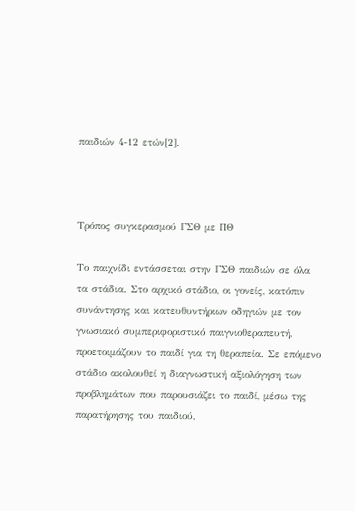παιδιών 4-12 ετών[2].



Τρόπος συγκερασμού ΓΣΘ με ΠΘ

Το παιχνίδι εντάσσεται στην ΓΣΘ παιδιών σε όλα τα στάδια. Στο αρχικό στάδιο, οι γονείς, κατόπιν συνάντησης και κατευθυντήριων οδηγιών με τον γνωσιακό συμπεριφοριστικό παιγνιοθεραπευτή, προετοιμάζουν το παιδί για τη θεραπεία. Σε επόμενο στάδιο ακολουθεί η διαγνωστική αξιολόγηση των προβλημάτων που παρουσιάζει το παιδί, μέσω της παρατήρησης του παιδιού,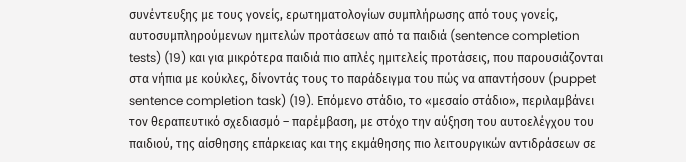συνέντευξης με τους γονείς, ερωτηματολογίων συμπλήρωσης από τους γονείς, αυτοσυμπληρούμενων ημιτελών προτάσεων από τα παιδιά (sentence completion tests) (19) και για μικρότερα παιδιά πιο απλές ημιτελείς προτάσεις, που παρουσιάζονται στα νήπια με κούκλες, δίνοντάς τους το παράδειγμα του πώς να απαντήσουν (puppet sentence completion task) (19). Επόμενο στάδιο, το «μεσαίο στάδιο», περιλαμβάνει τον θεραπευτικό σχεδιασμό – παρέμβαση, με στόχο την αύξηση του αυτοελέγχου του παιδιού, της αίσθησης επάρκειας και της εκμάθησης πιο λειτουργικών αντιδράσεων σε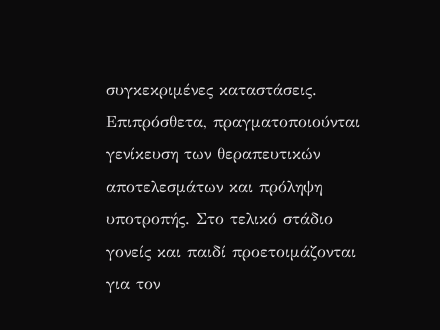συγκεκριμένες καταστάσεις. Επιπρόσθετα, πραγματοποιούνται γενίκευση των θεραπευτικών αποτελεσμάτων και πρόληψη υποτροπής. Στο τελικό στάδιο γονείς και παιδί προετοιμάζονται για τον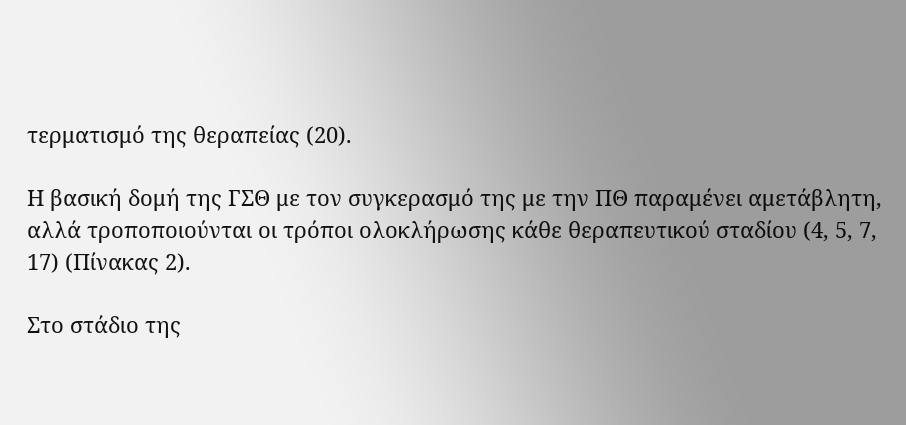τερματισμό της θεραπείας (20).

Η βασική δομή της ΓΣΘ με τον συγκερασμό της με την ΠΘ παραμένει αμετάβλητη, αλλά τροποποιούνται οι τρόποι ολοκλήρωσης κάθε θεραπευτικού σταδίου (4, 5, 7, 17) (Πίνακας 2).

Στο στάδιο της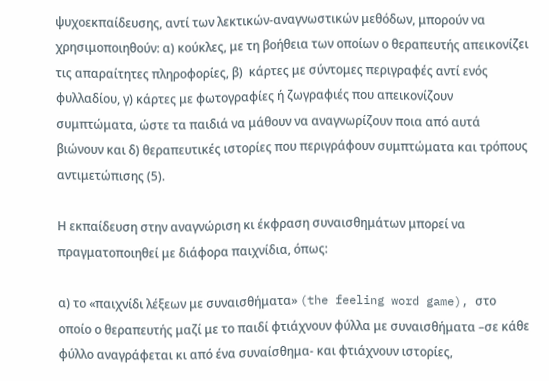ψυχοεκπαίδευσης, αντί των λεκτικών-αναγνωστικών μεθόδων, μπορούν να χρησιμοποιηθούν: α) κούκλες, με τη βοήθεια των οποίων ο θεραπευτής απεικονίζει τις απαραίτητες πληροφορίες, β)  κάρτες με σύντομες περιγραφές αντί ενός φυλλαδίου, γ) κάρτες με φωτογραφίες ή ζωγραφιές που απεικονίζουν συμπτώματα, ώστε τα παιδιά να μάθουν να αναγνωρίζουν ποια από αυτά βιώνουν και δ) θεραπευτικές ιστορίες που περιγράφουν συμπτώματα και τρόπους αντιμετώπισης (5).

Η εκπαίδευση στην αναγνώριση κι έκφραση συναισθημάτων μπορεί να πραγματοποιηθεί με διάφορα παιχνίδια, όπως:

α) το «παιχνίδι λέξεων με συναισθήματα» (the feeling word game), στο οποίο ο θεραπευτής μαζί με το παιδί φτιάχνουν φύλλα με συναισθήματα –σε κάθε φύλλο αναγράφεται κι από ένα συναίσθημα- και φτιάχνουν ιστορίες,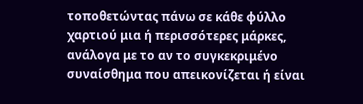τοποθετώντας πάνω σε κάθε φύλλο χαρτιού μια ή περισσότερες μάρκες, ανάλογα με το αν το συγκεκριμένο συναίσθημα που απεικονίζεται ή είναι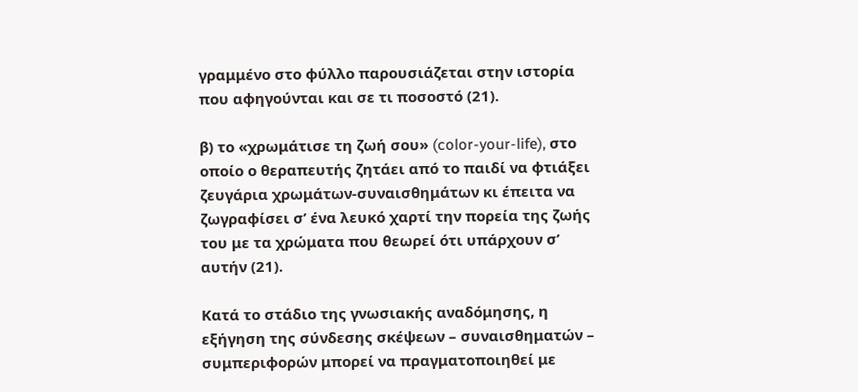γραμμένο στο φύλλο παρουσιάζεται στην ιστορία που αφηγούνται και σε τι ποσοστό (21).

β) το «χρωμάτισε τη ζωή σου» (color-your-life), στο οποίο ο θεραπευτής ζητάει από το παιδί να φτιάξει ζευγάρια χρωμάτων-συναισθημάτων κι έπειτα να ζωγραφίσει σ’ ένα λευκό χαρτί την πορεία της ζωής του με τα χρώματα που θεωρεί ότι υπάρχουν σ’ αυτήν (21).

Κατά το στάδιο της γνωσιακής αναδόμησης, η εξήγηση της σύνδεσης σκέψεων – συναισθηματών – συμπεριφορών μπορεί να πραγματοποιηθεί με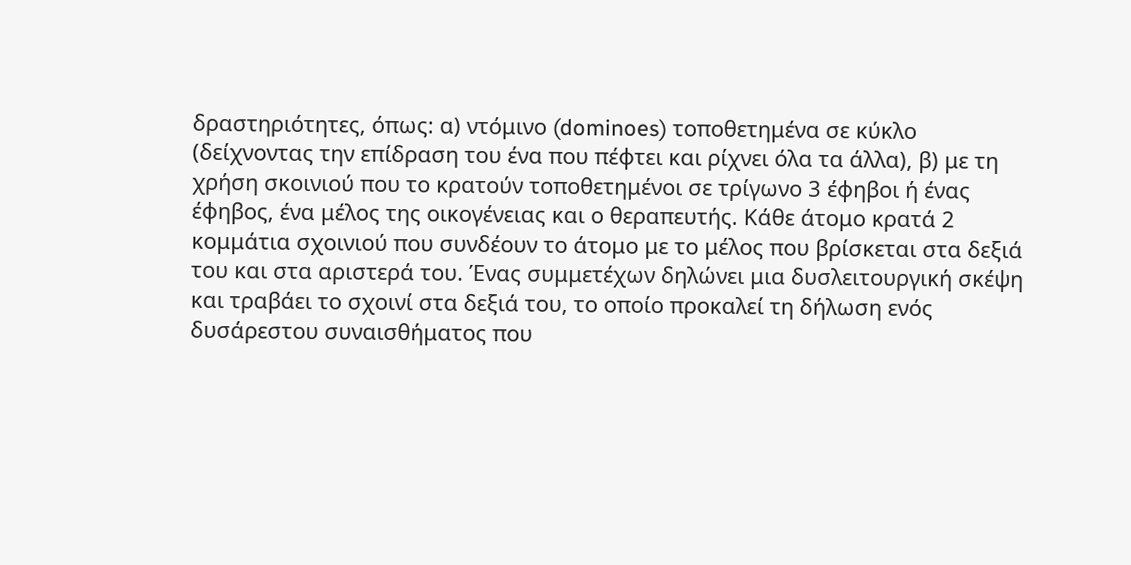δραστηριότητες, όπως: α) ντόμινο (dominoes) τοποθετημένα σε κύκλο (δείχνοντας την επίδραση του ένα που πέφτει και ρίχνει όλα τα άλλα), β) με τη χρήση σκοινιού που το κρατούν τοποθετημένοι σε τρίγωνο 3 έφηβοι ή ένας έφηβος, ένα μέλος της οικογένειας και ο θεραπευτής. Κάθε άτομο κρατά 2 κομμάτια σχοινιού που συνδέουν το άτομο με το μέλος που βρίσκεται στα δεξιά του και στα αριστερά του. Ένας συμμετέχων δηλώνει μια δυσλειτουργική σκέψη και τραβάει το σχοινί στα δεξιά του, το οποίο προκαλεί τη δήλωση ενός δυσάρεστου συναισθήματος που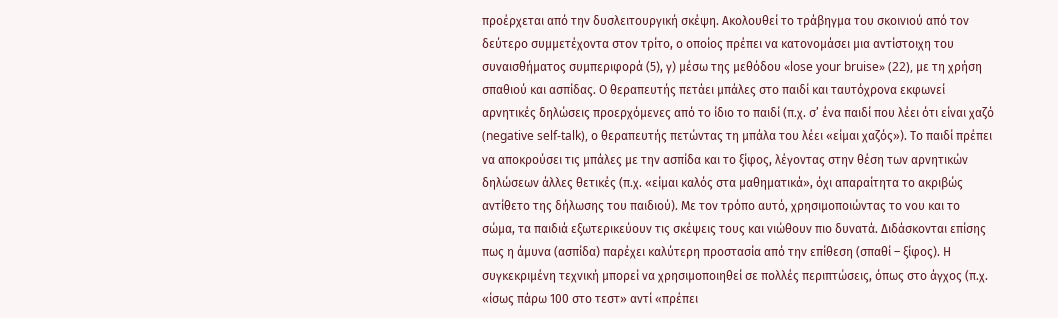προέρχεται από την δυσλειτουργική σκέψη. Ακολουθεί το τράβηγμα του σκοινιού από τον δεύτερο συμμετέχοντα στον τρίτο, ο οποίος πρέπει να κατονομάσει μια αντίστοιχη του συναισθήματος συμπεριφορά (5), γ) μέσω της μεθόδου «lose your bruise» (22), με τη χρήση σπαθιού και ασπίδας. Ο θεραπευτής πετάει μπάλες στο παιδί και ταυτόχρονα εκφωνεί αρνητικές δηλώσεις προερχόμενες από το ίδιο το παιδί (π.χ. σ’ ένα παιδί που λέει ότι είναι χαζό (negative self-talk), ο θεραπευτής πετώντας τη μπάλα του λέει «είμαι χαζός»). Το παιδί πρέπει να αποκρούσει τις μπάλες με την ασπίδα και το ξίφος, λέγοντας στην θέση των αρνητικών δηλώσεων άλλες θετικές (π.χ. «είμαι καλός στα μαθηματικά», όχι απαραίτητα το ακριβώς αντίθετο της δήλωσης του παιδιού). Με τον τρόπο αυτό, χρησιμοποιώντας το νου και το σώμα, τα παιδιά εξωτερικεύουν τις σκέψεις τους και νιώθουν πιο δυνατά. Διδάσκονται επίσης πως η άμυνα (ασπίδα) παρέχει καλύτερη προστασία από την επίθεση (σπαθί – ξίφος). Η συγκεκριμένη τεχνική μπορεί να χρησιμοποιηθεί σε πολλές περιπτώσεις, όπως στο άγχος (π.χ. «ίσως πάρω 100 στο τεστ» αντί «πρέπει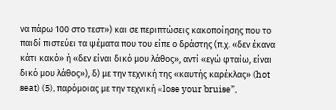να πάρω 100 στο τεστ») και σε περιπτώσεις κακοποίησης που το παιδί πιστεύει τα ψέματα που του είπε ο δράστης (π.χ. «δεν έκανα κάτι κακό» ή «δεν είναι δικό μου λάθος», αντί «εγώ φταίω, είναι δικό μου λάθος»), δ) με την τεχνική της «καυτής καρέκλας» (hot seat) (5), παρόμοιας με την τεχνική «lose your bruise”,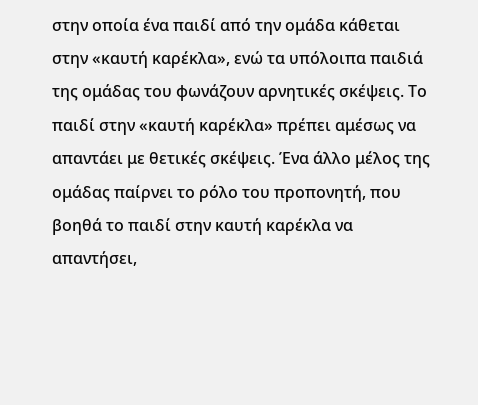στην οποία ένα παιδί από την ομάδα κάθεται στην «καυτή καρέκλα», ενώ τα υπόλοιπα παιδιά της ομάδας του φωνάζουν αρνητικές σκέψεις. Το παιδί στην «καυτή καρέκλα» πρέπει αμέσως να απαντάει με θετικές σκέψεις. Ένα άλλο μέλος της ομάδας παίρνει το ρόλο του προπονητή, που βοηθά το παιδί στην καυτή καρέκλα να απαντήσει,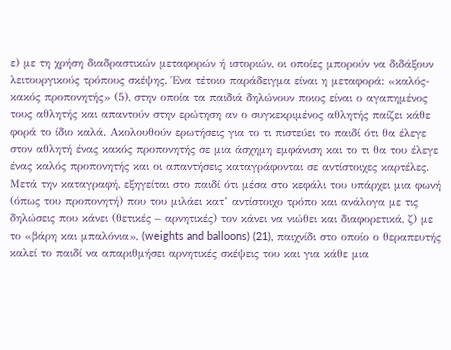ε) με τη χρήση διαδραστικών μεταφορών ή ιστοριών, οι οποίες μπορούν να διδάξουν λειτουργικούς τρόπους σκέψης. Ένα τέτοιο παράδειγμα είναι η μεταφορά: «καλός-κακός προπονητής» (5), στην οποία τα παιδιά δηλώνουν ποιος είναι ο αγαπημένος τους αθλητής και απαντούν στην ερώτηση αν ο συγκεκριμένος αθλητής παίζει κάθε φορά το ίδιο καλά. Ακολουθούν ερωτήσεις για το τι πιστεύει το παιδί ότι θα έλεγε στον αθλητή ένας κακός προπονητής σε μια άσχημη εμφάνιση και το τι θα του έλεγε ένας καλός προπονητής και οι απαντήσεις καταγράφονται σε αντίστοιχες καρτέλες. Μετά την καταγραφή, εξηγείται στο παιδί ότι μέσα στο κεφάλι του υπάρχει μια φωνή (όπως του προπονητή) που του μιλάει κατ’ αντίστοιχο τρόπο και ανάλογα με τις δηλώσεις που κάνει (θετικές – αρνητικές) τον κάνει να νιώθει και διαφορετικά, ζ) με το «βάρη και μπαλόνια», (weights and balloons) (21), παιχνίδι στο οποίο ο θεραπευτής καλεί το παιδί να απαριθμήσει αρνητικές σκέψεις του και για κάθε μια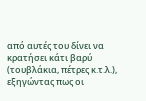από αυτές του δίνει να κρατήσει κάτι βαρύ (τουβλάκια, πέτρες κ.τ.λ.), εξηγώντας πως οι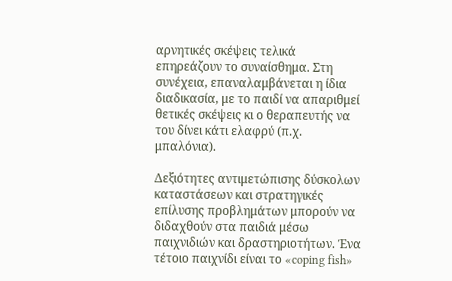αρνητικές σκέψεις τελικά επηρεάζουν το συναίσθημα. Στη συνέχεια, επαναλαμβάνεται η ίδια διαδικασία, με το παιδί να απαριθμεί θετικές σκέψεις κι ο θεραπευτής να του δίνει κάτι ελαφρύ (π.χ. μπαλόνια).

Δεξιότητες αντιμετώπισης δύσκολων καταστάσεων και στρατηγικές επίλυσης προβλημάτων μπορούν να διδαχθούν στα παιδιά μέσω παιχνιδιών και δραστηριοτήτων. Ένα τέτοιο παιχνίδι είναι το «coping fish»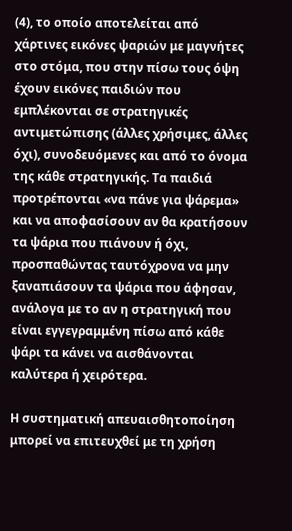(4), το οποίο αποτελείται από χάρτινες εικόνες ψαριών με μαγνήτες στο στόμα, που στην πίσω τους όψη έχουν εικόνες παιδιών που εμπλέκονται σε στρατηγικές αντιμετώπισης (άλλες χρήσιμες, άλλες όχι), συνοδευόμενες και από το όνομα της κάθε στρατηγικής. Τα παιδιά προτρέπονται «να πάνε για ψάρεμα» και να αποφασίσουν αν θα κρατήσουν τα ψάρια που πιάνουν ή όχι, προσπαθώντας ταυτόχρονα να μην ξαναπιάσουν τα ψάρια που άφησαν, ανάλογα με το αν η στρατηγική που είναι εγγεγραμμένη πίσω από κάθε ψάρι τα κάνει να αισθάνονται καλύτερα ή χειρότερα.

Η συστηματική απευαισθητοποίηση μπορεί να επιτευχθεί με τη χρήση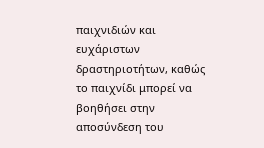παιχνιδιών και ευχάριστων δραστηριοτήτων, καθώς το παιχνίδι μπορεί να βοηθήσει στην αποσύνδεση του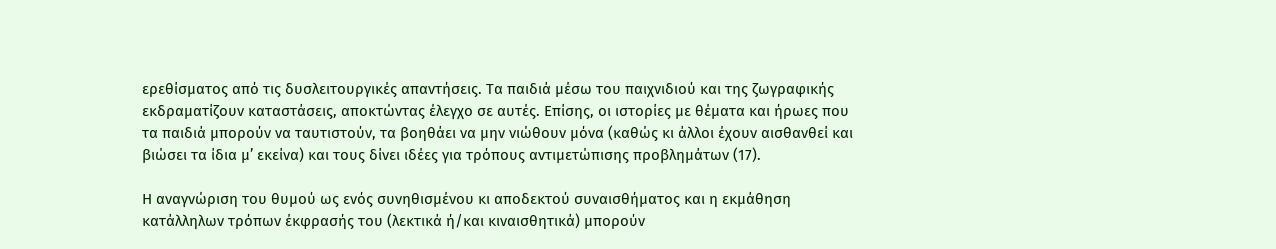ερεθίσματος από τις δυσλειτουργικές απαντήσεις. Τα παιδιά μέσω του παιχνιδιού και της ζωγραφικής εκδραματίζουν καταστάσεις, αποκτώντας έλεγχο σε αυτές. Επίσης, οι ιστορίες με θέματα και ήρωες που τα παιδιά μπορούν να ταυτιστούν, τα βοηθάει να μην νιώθουν μόνα (καθώς κι άλλοι έχουν αισθανθεί και βιώσει τα ίδια μ’ εκείνα) και τους δίνει ιδέες για τρόπους αντιμετώπισης προβλημάτων (17).

Η αναγνώριση του θυμού ως ενός συνηθισμένου κι αποδεκτού συναισθήματος και η εκμάθηση κατάλληλων τρόπων έκφρασής του (λεκτικά ή/και κιναισθητικά) μπορούν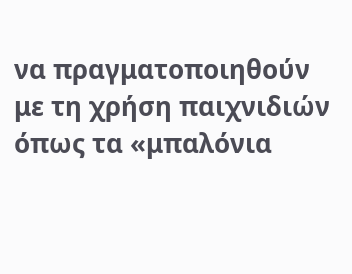να πραγματοποιηθούν με τη χρήση παιχνιδιών όπως τα «μπαλόνια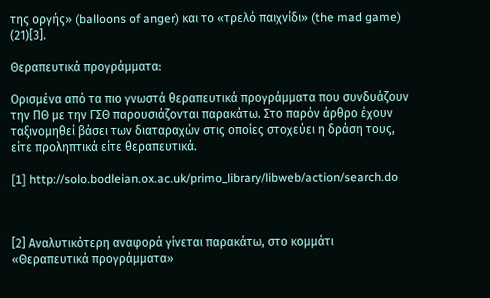της οργής» (balloons of anger) και το «τρελό παιχνίδι» (the mad game) (21)[3].

Θεραπευτικά προγράμματα:

Ορισμένα από τα πιο γνωστά θεραπευτικά προγράμματα που συνδυάζουν την ΠΘ με την ΓΣΘ παρουσιάζονται παρακάτω. Στο παρόν άρθρο έχουν ταξινομηθεί βάσει των διαταραχών στις οποίες στοχεύει η δράση τους, είτε προληπτικά είτε θεραπευτικά.

[1] http://solo.bodleian.ox.ac.uk/primo_library/libweb/action/search.do



[2] Αναλυτικότερη αναφορά γίνεται παρακάτω, στο κομμάτι «Θεραπευτικά προγράμματα»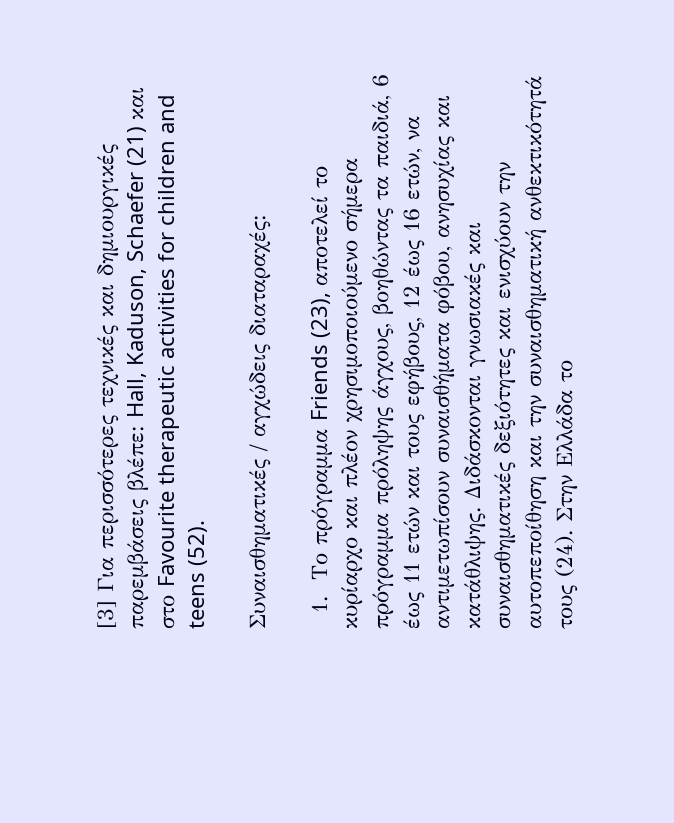[3] Για περισσότερες τεχνικές και δημιουργικές παρεμβάσεις βλέπε: Hall, Kaduson, Schaefer (21) και στο Favourite therapeutic activities for children and teens (52).

Συναισθηματικές / αγχώδεις διαταραχές:

  1.  Το πρόγραμμα Friends (23), αποτελεί το κυρίαρχο και πλέον χρησιμοποιούμενο σήμερα πρόγραμμα πρόληψης άγχους, βοηθώντας τα παιδιά, 6 έως 11 ετών και τους εφήβους, 12 έως 16 ετών, να αντιμετωπίσουν συναισθήματα φόβου, ανησυχίας και κατάθλιψης. Διδάσκονται γνωσιακές και συναισθηματικές δεξιότητες και ενισχύουν την αυτοπεποίθηση και την συναισθηματική ανθεκτικότητά τους (24). Στην Ελλάδα το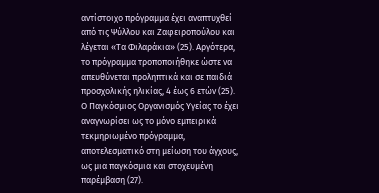αντίστοιχο πρόγραμμα έχει αναπτυχθεί από τις Ψύλλου και Ζαφειροπούλου και λέγεται «Τα Φιλαράκια» (25). Αργότερα, το πρόγραμμα τροποποιήθηκε ώστε να απευθύνεται προληπτικά και σε παιδιά προσχολικής ηλικίας, 4 έως 6 ετών (25). Ο Παγκόσμιος Οργανισμός Υγείας το έχει αναγνωρίσει ως το μόνο εμπειρικά τεκμηριωμένο πρόγραμμα, αποτελεσματικό στη μείωση του άγχους, ως μια παγκόσμια και στοχευμένη παρέμβαση (27).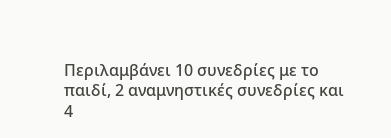Περιλαμβάνει 10 συνεδρίες με το παιδί, 2 αναμνηστικές συνεδρίες και 4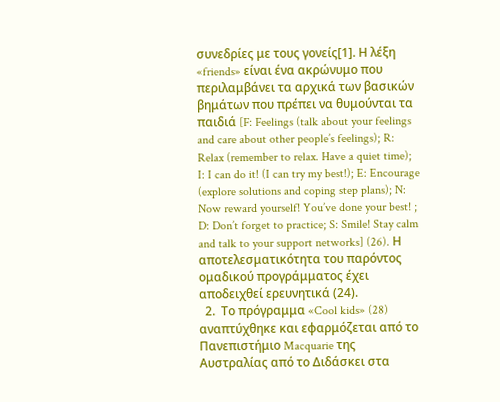συνεδρίες με τους γονείς[1]. Η λέξη «friends» είναι ένα ακρώνυμο που περιλαμβάνει τα αρχικά των βασικών βημάτων που πρέπει να θυμούνται τα παιδιά [F: Feelings (talk about your feelings and care about other people’s feelings); R: Relax (remember to relax. Have a quiet time); I: I can do it! (I can try my best!); E: Encourage (explore solutions and coping step plans); N: Now reward yourself! You’ve done your best! ; D: Don’t forget to practice; S: Smile! Stay calm and talk to your support networks] (26). Η αποτελεσματικότητα του παρόντος ομαδικού προγράμματος έχει αποδειχθεί ερευνητικά (24).
  2.  Το πρόγραμμα «Cool kids» (28) αναπτύχθηκε και εφαρμόζεται από το Πανεπιστήμιο Macquarie της Αυστραλίας από το Διδάσκει στα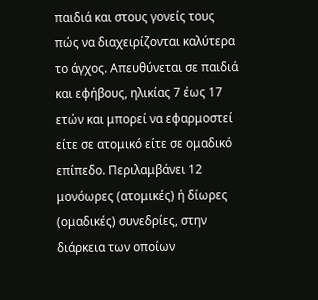παιδιά και στους γονείς τους πώς να διαχειρίζονται καλύτερα το άγχος. Απευθύνεται σε παιδιά και εφήβους, ηλικίας 7 έως 17 ετών και μπορεί να εφαρμοστεί είτε σε ατομικό είτε σε ομαδικό επίπεδο. Περιλαμβάνει 12 μονόωρες (ατομικές) ή δίωρες (ομαδικές) συνεδρίες, στην διάρκεια των οποίων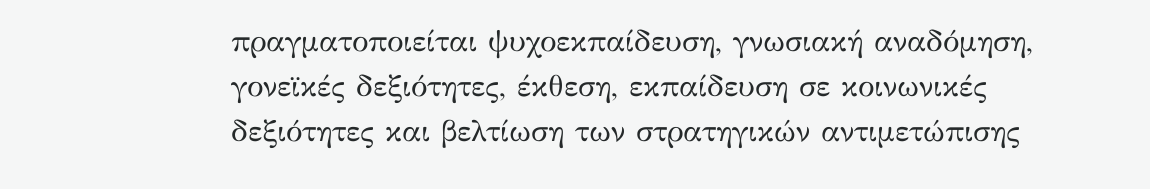πραγματοποιείται ψυχοεκπαίδευση, γνωσιακή αναδόμηση, γονεϊκές δεξιότητες, έκθεση, εκπαίδευση σε κοινωνικές δεξιότητες και βελτίωση των στρατηγικών αντιμετώπισης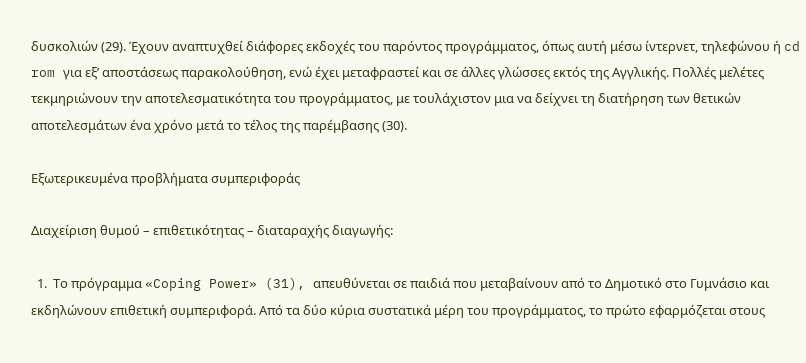δυσκολιών (29). Έχουν αναπτυχθεί διάφορες εκδοχές του παρόντος προγράμματος, όπως αυτή μέσω ίντερνετ, τηλεφώνου ή cd rom για εξ’ αποστάσεως παρακολούθηση, ενώ έχει μεταφραστεί και σε άλλες γλώσσες εκτός της Αγγλικής. Πολλές μελέτες τεκμηριώνουν την αποτελεσματικότητα του προγράμματος, με τουλάχιστον μια να δείχνει τη διατήρηση των θετικών αποτελεσμάτων ένα χρόνο μετά το τέλος της παρέμβασης (30).

Εξωτερικευμένα προβλήματα συμπεριφοράς

Διαχείριση θυμού – επιθετικότητας – διαταραχής διαγωγής:

  1.  Το πρόγραμμα «Coping Power» (31), απευθύνεται σε παιδιά που μεταβαίνουν από το Δημοτικό στο Γυμνάσιο και εκδηλώνουν επιθετική συμπεριφορά. Από τα δύο κύρια συστατικά μέρη του προγράμματος, το πρώτο εφαρμόζεται στους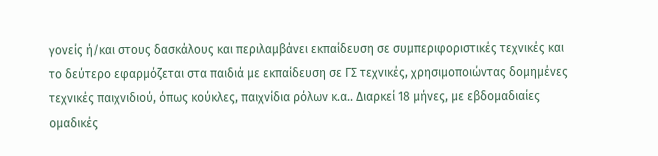γονείς ή/και στους δασκάλους και περιλαμβάνει εκπαίδευση σε συμπεριφοριστικές τεχνικές και το δεύτερο εφαρμόζεται στα παιδιά με εκπαίδευση σε ΓΣ τεχνικές, χρησιμοποιώντας δομημένες τεχνικές παιχνιδιού, όπως κούκλες, παιχνίδια ρόλων κ.α.. Διαρκεί 18 μήνες, με εβδομαδιαίες ομαδικές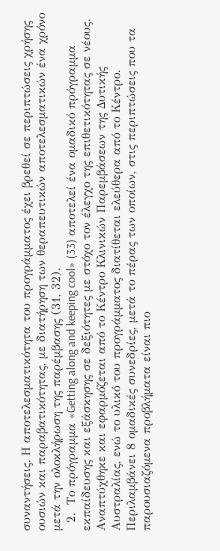συναντήσεις. Η αποτελεσματικότητα του προγράμματος έχει βρεθεί σε περιπτώσεις χρήσης ουσιών και παραβατικότητας, με διατήρηση των θεραπευτικών αποτελεσματικών ένα χρόνο μετά την ολοκλήρωση της παρέμβασης (31, 32).
  2.  Το πρόγραμμα «Getting along and keeping cool» (33) αποτελεί ένα ομαδικό πρόγραμμα εκπαίδευσης και εξάσκησης σε δεξιότητες με στόχο τον έλεγχο της επιθετικότητας σε νέους. Αναπτύχθηκε και εφαρμόζεται από το Κέντρο Κλινικών Παρεμβάσεων της Δυτικής Αυστραλίας, ενώ το υλικό του προγράμματος διατίθεται ελεύθερα από το Κέντρο. Περιλαμβάνει 8 ομαδικές συνεδρίες, μετά το πέρας των οποίων, στις περιπτώσεις που τα παρουσιαζόμενα προβλήματα είναι πιο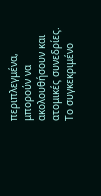περιπλεγμένα, μπορούν να ακολουθήσουν και ατομικές συνεδρίες. Το συγκεκριμένο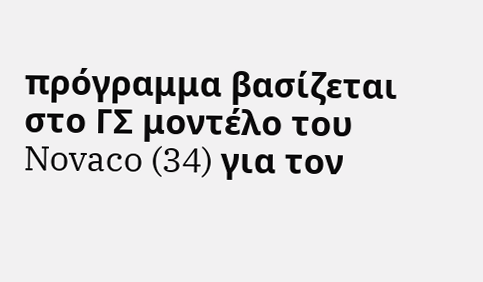πρόγραμμα βασίζεται στο ΓΣ μοντέλο του Novaco (34) για τον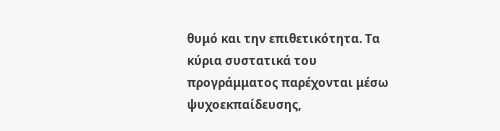θυμό και την επιθετικότητα. Τα κύρια συστατικά του προγράμματος παρέχονται μέσω ψυχοεκπαίδευσης,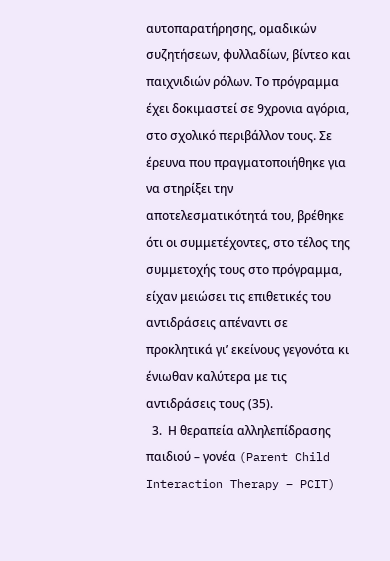αυτοπαρατήρησης, ομαδικών συζητήσεων, φυλλαδίων, βίντεο και παιχνιδιών ρόλων. Το πρόγραμμα έχει δοκιμαστεί σε 9χρονια αγόρια, στο σχολικό περιβάλλον τους. Σε έρευνα που πραγματοποιήθηκε για να στηρίξει την αποτελεσματικότητά του, βρέθηκε ότι οι συμμετέχοντες, στο τέλος της συμμετοχής τους στο πρόγραμμα, είχαν μειώσει τις επιθετικές του αντιδράσεις απέναντι σε προκλητικά γι’ εκείνους γεγονότα κι ένιωθαν καλύτερα με τις αντιδράσεις τους (35).
  3.  Η θεραπεία αλληλεπίδρασης παιδιού – γονέα (Parent Child Interaction Therapy – PCIT)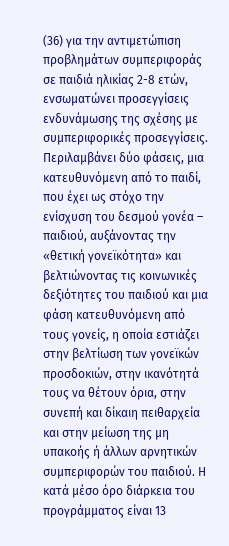(36) για την αντιμετώπιση προβλημάτων συμπεριφοράς σε παιδιά ηλικίας 2-8 ετών, ενσωματώνει προσεγγίσεις ενδυνάμωσης της σχέσης με συμπεριφορικές προσεγγίσεις. Περιλαμβάνει δύο φάσεις, μια κατευθυνόμενη από το παιδί, που έχει ως στόχο την ενίσχυση του δεσμού γονέα – παιδιού, αυξάνοντας την «θετική γονεϊκότητα» και βελτιώνοντας τις κοινωνικές δεξιότητες του παιδιού και μια φάση κατευθυνόμενη από τους γονείς, η οποία εστιάζει στην βελτίωση των γονεϊκών προσδοκιών, στην ικανότητά τους να θέτουν όρια, στην συνεπή και δίκαιη πειθαρχεία και στην μείωση της μη υπακοής ή άλλων αρνητικών συμπεριφορών του παιδιού. Η κατά μέσο όρο διάρκεια του προγράμματος είναι 13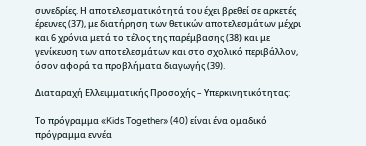συνεδρίες. Η αποτελεσματικότητά του έχει βρεθεί σε αρκετές έρευνες (37), με διατήρηση των θετικών αποτελεσμάτων μέχρι και 6 χρόνια μετά το τέλος της παρέμβασης (38) και με γενίκευση των αποτελεσμάτων και στο σχολικό περιβάλλον, όσον αφορά τα προβλήματα διαγωγής (39).

Διαταραχή Ελλειμματικής Προσοχής – Υπερκινητικότητας:

Το πρόγραμμα «Kids Together» (40) είναι ένα ομαδικό πρόγραμμα εννέα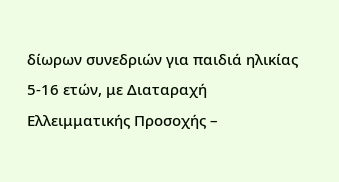δίωρων συνεδριών για παιδιά ηλικίας 5-16 ετών, με Διαταραχή Ελλειμματικής Προσοχής –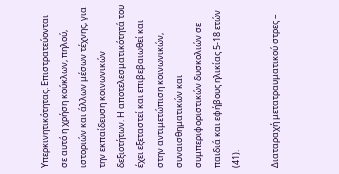Υπερκινητικότητας. Επιστρατεύονται σε αυτό η χρήση κούκλων, πηλού, ιστοριών και άλλων μέσων τέχνης, για την εκπαίδευση κοινωνικών δεξιοτήτων. Η αποτελεσματικότητά του έχει εξεταστεί και επιβεβαιωθεί και στην αντιμετώπιση κοινωνικών, συναισθηματικών και συμπεριφοριστικών δυσκολιών σε παιδιά και εφήβους ηλικίας 5-18 ετών (41).

Διαταραχή μετατραυματικού στρες –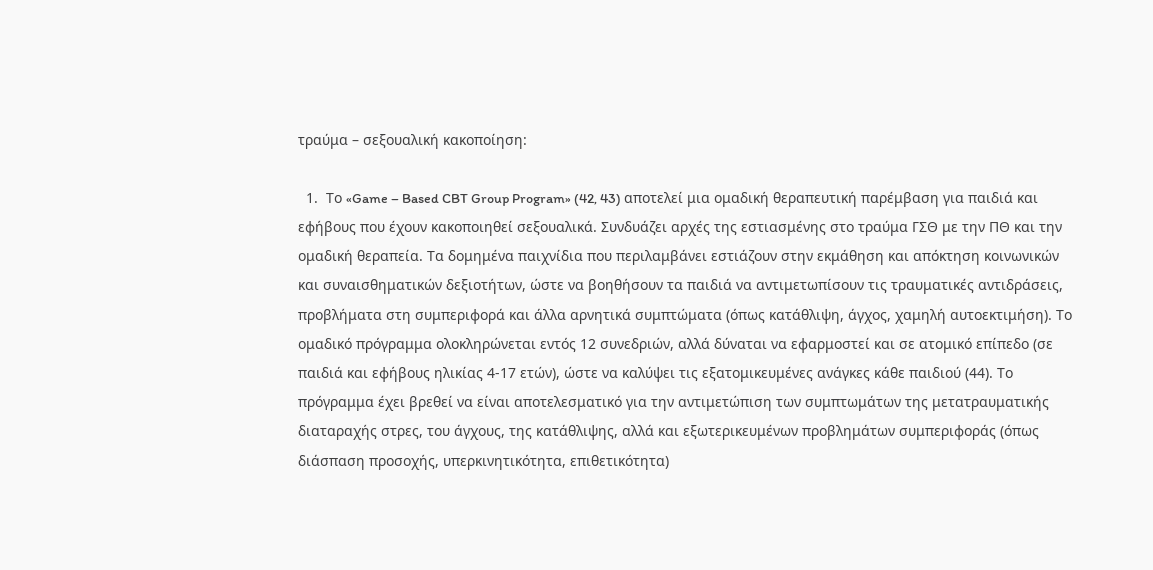τραύμα – σεξουαλική κακοποίηση:

  1.  Το «Game – Based CBT Group Program» (42, 43) αποτελεί μια ομαδική θεραπευτική παρέμβαση για παιδιά και εφήβους που έχουν κακοποιηθεί σεξουαλικά. Συνδυάζει αρχές της εστιασμένης στο τραύμα ΓΣΘ με την ΠΘ και την ομαδική θεραπεία. Τα δομημένα παιχνίδια που περιλαμβάνει εστιάζουν στην εκμάθηση και απόκτηση κοινωνικών και συναισθηματικών δεξιοτήτων, ώστε να βοηθήσουν τα παιδιά να αντιμετωπίσουν τις τραυματικές αντιδράσεις, προβλήματα στη συμπεριφορά και άλλα αρνητικά συμπτώματα (όπως κατάθλιψη, άγχος, χαμηλή αυτοεκτιμήση). Το ομαδικό πρόγραμμα ολοκληρώνεται εντός 12 συνεδριών, αλλά δύναται να εφαρμοστεί και σε ατομικό επίπεδο (σε παιδιά και εφήβους ηλικίας 4-17 ετών), ώστε να καλύψει τις εξατομικευμένες ανάγκες κάθε παιδιού (44). Το πρόγραμμα έχει βρεθεί να είναι αποτελεσματικό για την αντιμετώπιση των συμπτωμάτων της μετατραυματικής διαταραχής στρες, του άγχους, της κατάθλιψης, αλλά και εξωτερικευμένων προβλημάτων συμπεριφοράς (όπως διάσπαση προσοχής, υπερκινητικότητα, επιθετικότητα)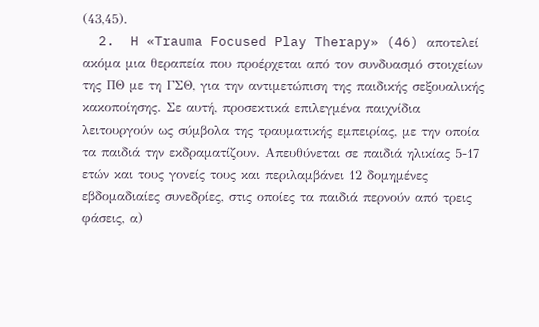(43,45).
  2.  H «Trauma Focused Play Therapy» (46) αποτελεί ακόμα μια θεραπεία που προέρχεται από τον συνδυασμό στοιχείων της ΠΘ με τη ΓΣΘ, για την αντιμετώπιση της παιδικής σεξουαλικής κακοποίησης. Σε αυτή, προσεκτικά επιλεγμένα παιχνίδια λειτουργούν ως σύμβολα της τραυματικής εμπειρίας, με την οποία τα παιδιά την εκδραματίζουν. Απευθύνεται σε παιδιά ηλικίας 5-17 ετών και τους γονείς τους και περιλαμβάνει 12 δομημένες εβδομαδιαίες συνεδρίες, στις οποίες τα παιδιά περνούν από τρεις φάσεις, α)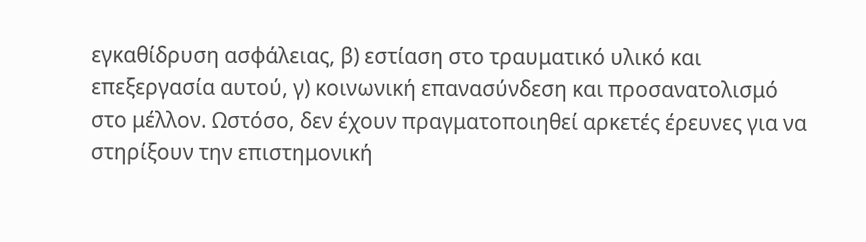εγκαθίδρυση ασφάλειας, β) εστίαση στο τραυματικό υλικό και επεξεργασία αυτού, γ) κοινωνική επανασύνδεση και προσανατολισμό στο μέλλον. Ωστόσο, δεν έχουν πραγματοποιηθεί αρκετές έρευνες για να στηρίξουν την επιστημονική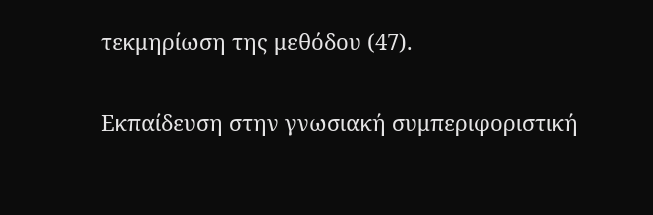τεκμηρίωση της μεθόδου (47).

Εκπαίδευση στην γνωσιακή συμπεριφοριστική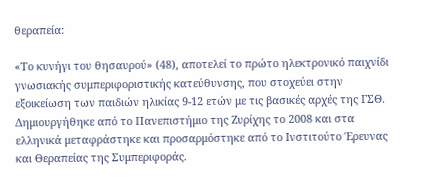θεραπεία:

«Το κυνήγι του θησαυρού» (48), αποτελεί το πρώτο ηλεκτρονικό παιχνίδι γνωσιακής συμπεριφοριστικής κατεύθυνσης, που στοχεύει στην εξοικείωση των παιδιών ηλικίας 9-12 ετών με τις βασικές αρχές της ΓΣΘ. Δημιουργήθηκε από το Πανεπιστήμιο της Ζυρίχης το 2008 και στα ελληνικά μεταφράστηκε και προσαρμόστηκε από το Ινστιτούτο Έρευνας και Θεραπείας της Συμπεριφοράς.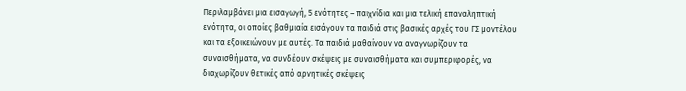Περιλαμβάνει μια εισαγωγή, 5 ενότητες – παιχνίδια και μια τελική επαναληπτική ενότητα, οι οποίες βαθμιαία εισάγουν τα παιδιά στις βασικές αρχές του ΓΣ μοντέλου και τα εξοικειώνουν με αυτές. Τα παιδιά μαθαίνουν να αναγνωρίζουν τα συναισθήματα, να συνδέουν σκέψεις με συναισθήματα και συμπεριφορές, να διαχωρίζουν θετικές από αρνητικές σκέψεις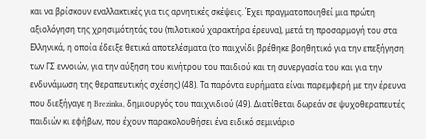και να βρίσκουν εναλλακτικές για τις αρνητικές σκέψεις. Έχει πραγματοποιηθεί μια πρώτη αξιολόγηση της χρησιμότητάς του (πιλοτικού χαρακτήρα έρευνα), μετά τη προσαρμογή του στα Ελληνικά, η οποία έδειξε θετικά αποτελέσματα (το παιχνίδι βρέθηκε βοηθητικό για την επεξήγηση των ΓΣ εννοιών, για την αύξηση του κινήτρου του παιδιού και τη συνεργασία του και για την ενδυνάμωση της θεραπευτικής σχέσης) (48). Τα παρόντα ευρήματα είναι παρεμφερή με την έρευνα που διεξήγαγε η Brezinka, δημιουργός του παιχνιδιού (49). Διατίθεται δωρεάν σε ψυχοθεραπευτές παιδιών κι εφήβων, που έχουν παρακολουθήσει ένα ειδικό σεμινάριο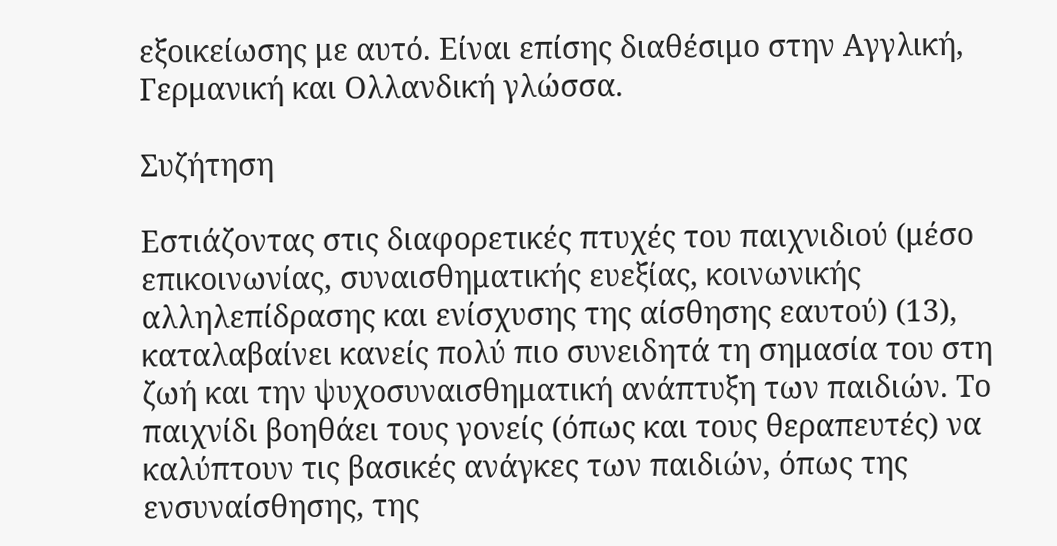εξοικείωσης με αυτό. Είναι επίσης διαθέσιμο στην Αγγλική, Γερμανική και Ολλανδική γλώσσα.

Συζήτηση

Εστιάζοντας στις διαφορετικές πτυχές του παιχνιδιού (μέσο επικοινωνίας, συναισθηματικής ευεξίας, κοινωνικής αλληλεπίδρασης και ενίσχυσης της αίσθησης εαυτού) (13), καταλαβαίνει κανείς πολύ πιο συνειδητά τη σημασία του στη ζωή και την ψυχοσυναισθηματική ανάπτυξη των παιδιών. Το παιχνίδι βοηθάει τους γονείς (όπως και τους θεραπευτές) να καλύπτουν τις βασικές ανάγκες των παιδιών, όπως της ενσυναίσθησης, της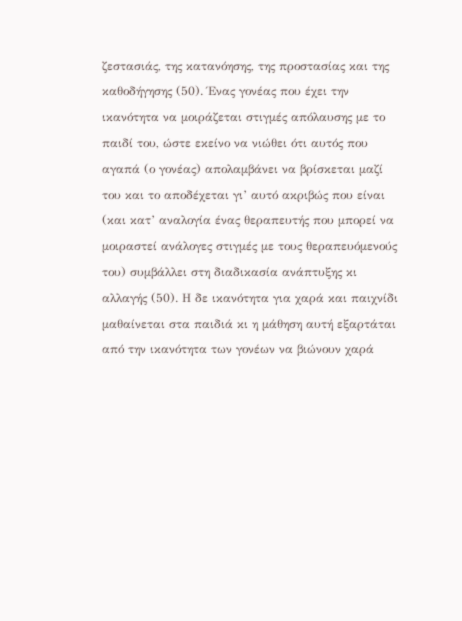ζεστασιάς, της κατανόησης, της προστασίας και της καθοδήγησης (50). Ένας γονέας που έχει την ικανότητα να μοιράζεται στιγμές απόλαυσης με το παιδί του, ώστε εκείνο να νιώθει ότι αυτός που αγαπά (ο γονέας) απολαμβάνει να βρίσκεται μαζί του και το αποδέχεται γι’ αυτό ακριβώς που είναι (και κατ’ αναλογία ένας θεραπευτής που μπορεί να μοιραστεί ανάλογες στιγμές με τους θεραπευόμενούς του) συμβάλλει στη διαδικασία ανάπτυξης κι αλλαγής (50). Η δε ικανότητα για χαρά και παιχνίδι μαθαίνεται στα παιδιά κι η μάθηση αυτή εξαρτάται από την ικανότητα των γονέων να βιώνουν χαρά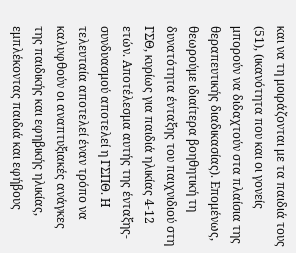και να τη μοιράζονται με τα παιδιά τους (51), (ικανότητα που και οι γονείς μπορούν να διδαχτούν στα πλαίσια της θεραπευτικής διαδικασίας). Επομένως, θεωρούμε ιδιαίτερα βοηθητική τη δυνατότητα ένταξης του παιχνιδιού στη ΓΣΘ, κυρίως για παιδιά ηλικίας 4-12 ετών. Αποτέλεσμα αυτής της ένταξης- συνδυασμού αποτελεί η ΓΣΠΘ. Η τελευταία αποτελεί έναν τρόπο να καλυφθούν οι αναπτυξιακές ανάγκες της παιδικής και εφηβικής ηλικίας, εμπλέκοντας παιδιά και εφήβους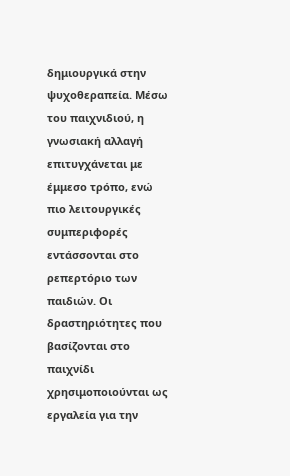δημιουργικά στην ψυχοθεραπεία. Μέσω του παιχνιδιού, η γνωσιακή αλλαγή επιτυγχάνεται με έμμεσο τρόπο, ενώ πιο λειτουργικές συμπεριφορές εντάσσονται στο ρεπερτόριο των παιδιών. Οι δραστηριότητες που βασίζονται στο παιχνίδι χρησιμοποιούνται ως εργαλεία για την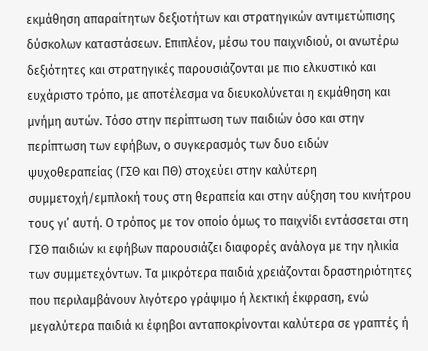εκμάθηση απαραίτητων δεξιοτήτων και στρατηγικών αντιμετώπισης δύσκολων καταστάσεων. Επιπλέον, μέσω του παιχνιδιού, οι ανωτέρω δεξιότητες και στρατηγικές παρουσιάζονται με πιο ελκυστικό και ευχάριστο τρόπο, με αποτέλεσμα να διευκολύνεται η εκμάθηση και μνήμη αυτών. Τόσο στην περίπτωση των παιδιών όσο και στην περίπτωση των εφήβων, ο συγκερασμός των δυο ειδών ψυχοθεραπείας (ΓΣΘ και ΠΘ) στοχεύει στην καλύτερη συμμετοχή/εμπλοκή τους στη θεραπεία και στην αύξηση του κινήτρου τους γι’ αυτή. Ο τρόπος με τον οποίο όμως το παιχνίδι εντάσσεται στη ΓΣΘ παιδιών κι εφήβων παρουσιάζει διαφορές ανάλογα με την ηλικία των συμμετεχόντων. Τα μικρότερα παιδιά χρειάζονται δραστηριότητες που περιλαμβάνουν λιγότερο γράψιμο ή λεκτική έκφραση, ενώ μεγαλύτερα παιδιά κι έφηβοι ανταποκρίνονται καλύτερα σε γραπτές ή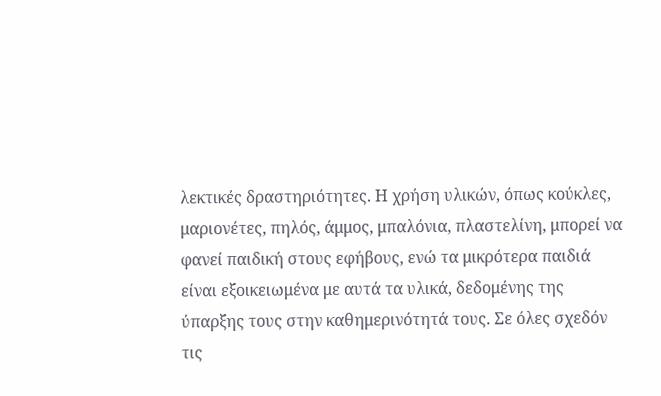λεκτικές δραστηριότητες. Η χρήση υλικών, όπως κούκλες, μαριονέτες, πηλός, άμμος, μπαλόνια, πλαστελίνη, μπορεί να φανεί παιδική στους εφήβους, ενώ τα μικρότερα παιδιά είναι εξοικειωμένα με αυτά τα υλικά, δεδομένης της ύπαρξης τους στην καθημερινότητά τους. Σε όλες σχεδόν τις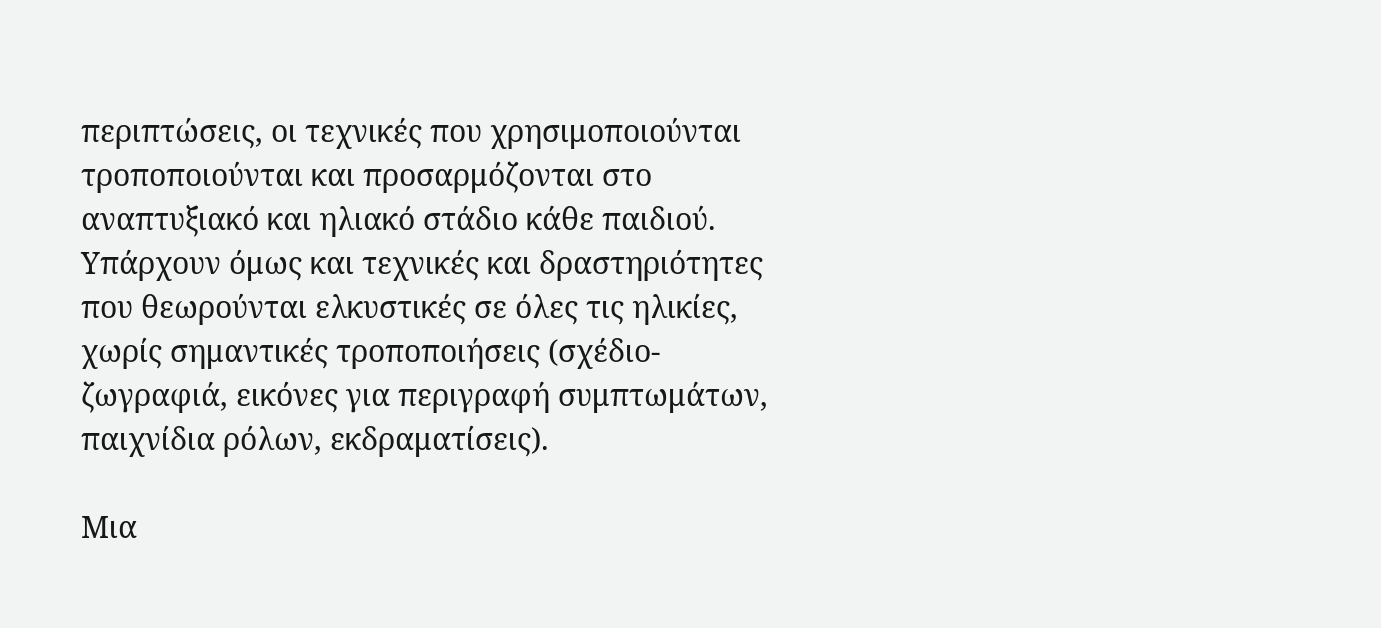περιπτώσεις, οι τεχνικές που χρησιμοποιούνται τροποποιούνται και προσαρμόζονται στο αναπτυξιακό και ηλιακό στάδιο κάθε παιδιού. Υπάρχουν όμως και τεχνικές και δραστηριότητες που θεωρούνται ελκυστικές σε όλες τις ηλικίες, χωρίς σημαντικές τροποποιήσεις (σχέδιο-ζωγραφιά, εικόνες για περιγραφή συμπτωμάτων, παιχνίδια ρόλων, εκδραματίσεις).

Μια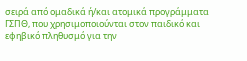σειρά από ομαδικά ή/και ατομικά προγράμματα ΓΣΠΘ, που χρησιμοποιούνται στον παιδικό και εφηβικό πληθυσμό για την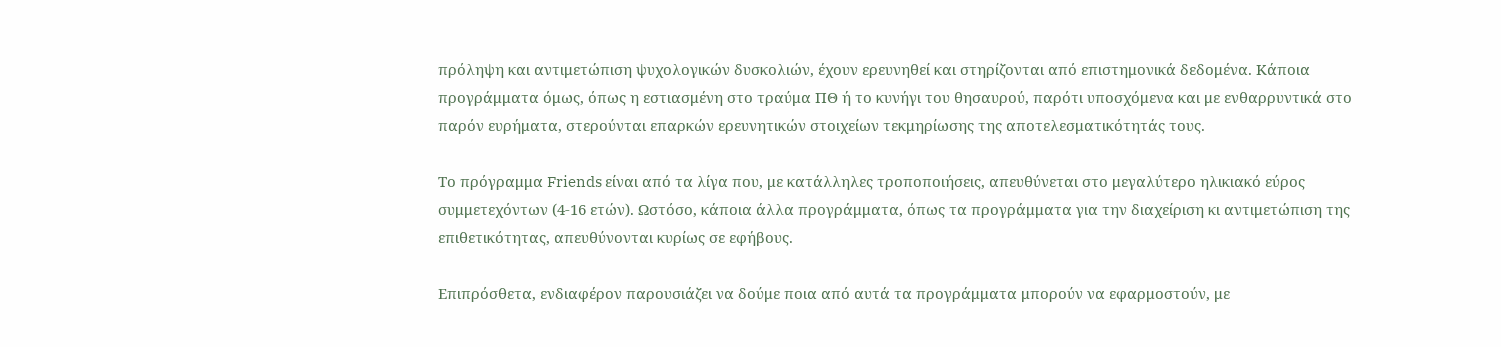πρόληψη και αντιμετώπιση ψυχολογικών δυσκολιών, έχουν ερευνηθεί και στηρίζονται από επιστημονικά δεδομένα. Κάποια προγράμματα όμως, όπως η εστιασμένη στο τραύμα ΠΘ ή το κυνήγι του θησαυρού, παρότι υποσχόμενα και με ενθαρρυντικά στο παρόν ευρήματα, στερούνται επαρκών ερευνητικών στοιχείων τεκμηρίωσης της αποτελεσματικότητάς τους.

Το πρόγραμμα Friends είναι από τα λίγα που, με κατάλληλες τροποποιήσεις, απευθύνεται στο μεγαλύτερο ηλικιακό εύρος συμμετεχόντων (4-16 ετών). Ωστόσο, κάποια άλλα προγράμματα, όπως τα προγράμματα για την διαχείριση κι αντιμετώπιση της επιθετικότητας, απευθύνονται κυρίως σε εφήβους.

Επιπρόσθετα, ενδιαφέρον παρουσιάζει να δούμε ποια από αυτά τα προγράμματα μπορούν να εφαρμοστούν, με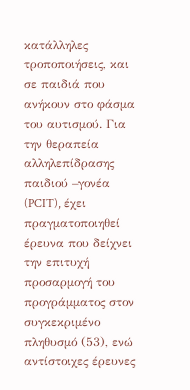κατάλληλες τροποποιήσεις, και σε παιδιά που ανήκουν στο φάσμα του αυτισμού. Για την θεραπεία αλληλεπίδρασης παιδιού –γονέα (PCIT), έχει πραγματοποιηθεί έρευνα που δείχνει την επιτυχή προσαρμογή του προγράμματος στον συγκεκριμένο πληθυσμό (53), ενώ αντίστοιχες έρευνες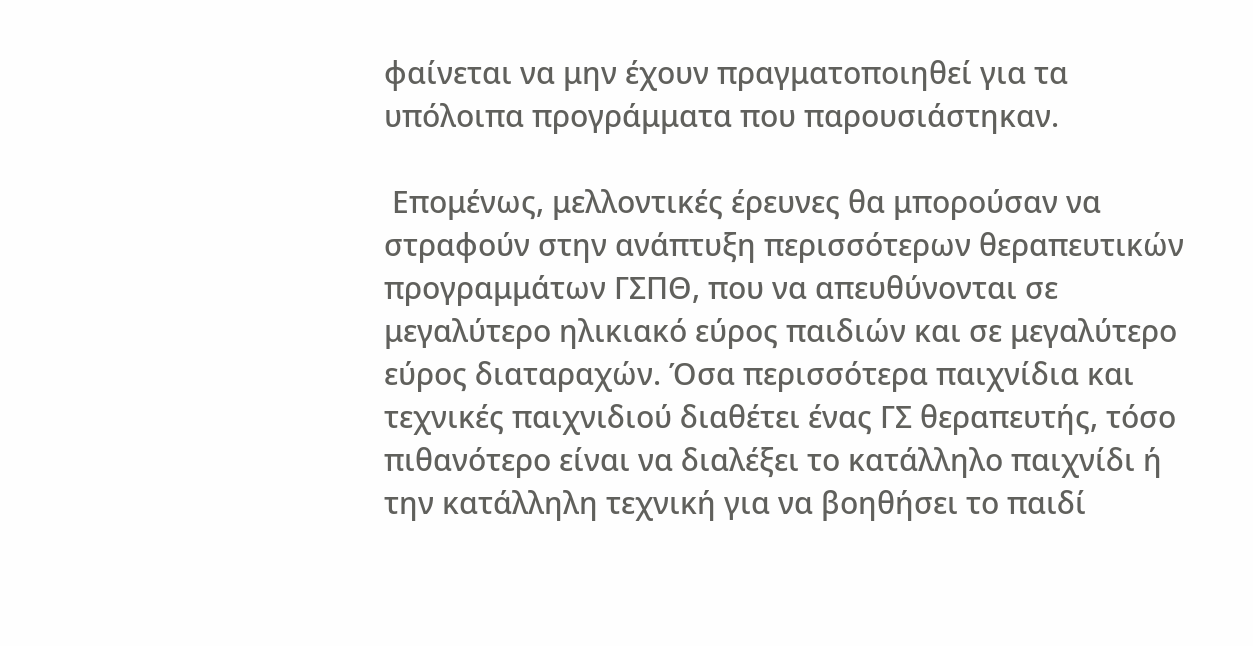φαίνεται να μην έχουν πραγματοποιηθεί για τα υπόλοιπα προγράμματα που παρουσιάστηκαν.

 Επομένως, μελλοντικές έρευνες θα μπορούσαν να στραφούν στην ανάπτυξη περισσότερων θεραπευτικών προγραμμάτων ΓΣΠΘ, που να απευθύνονται σε μεγαλύτερο ηλικιακό εύρος παιδιών και σε μεγαλύτερο εύρος διαταραχών. Όσα περισσότερα παιχνίδια και τεχνικές παιχνιδιού διαθέτει ένας ΓΣ θεραπευτής, τόσο πιθανότερο είναι να διαλέξει το κατάλληλο παιχνίδι ή την κατάλληλη τεχνική για να βοηθήσει το παιδί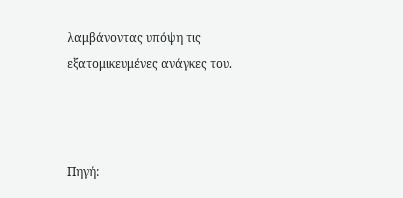λαμβάνοντας υπόψη τις εξατομικευμένες ανάγκες του.



Πηγή: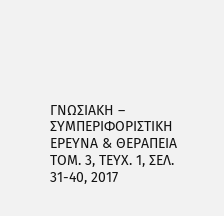ΓΝΩΣΙΑΚΗ – ΣΥΜΠΕΡΙΦΟΡΙΣΤΙΚΗ ΕΡΕΥΝΑ & ΘΕΡΑΠΕΙΑ TΟΜ. 3, TΕΥΧ. 1, ΣΕΛ. 31-40, 2017